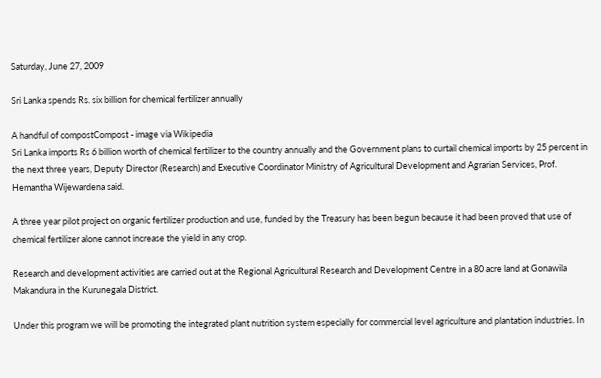Saturday, June 27, 2009

Sri Lanka spends Rs. six billion for chemical fertilizer annually

A handful of compostCompost - image via Wikipedia
Sri Lanka imports Rs 6 billion worth of chemical fertilizer to the country annually and the Government plans to curtail chemical imports by 25 percent in the next three years, Deputy Director (Research) and Executive Coordinator Ministry of Agricultural Development and Agrarian Services, Prof. Hemantha Wijewardena said.

A three year pilot project on organic fertilizer production and use, funded by the Treasury has been begun because it had been proved that use of chemical fertilizer alone cannot increase the yield in any crop.

Research and development activities are carried out at the Regional Agricultural Research and Development Centre in a 80 acre land at Gonawila Makandura in the Kurunegala District.

Under this program we will be promoting the integrated plant nutrition system especially for commercial level agriculture and plantation industries. In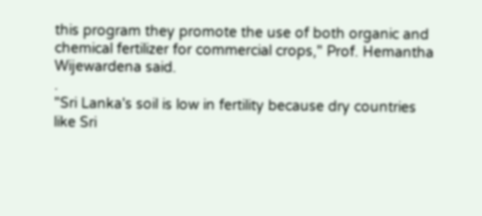this program they promote the use of both organic and chemical fertilizer for commercial crops," Prof. Hemantha Wijewardena said.
.
"Sri Lanka's soil is low in fertility because dry countries like Sri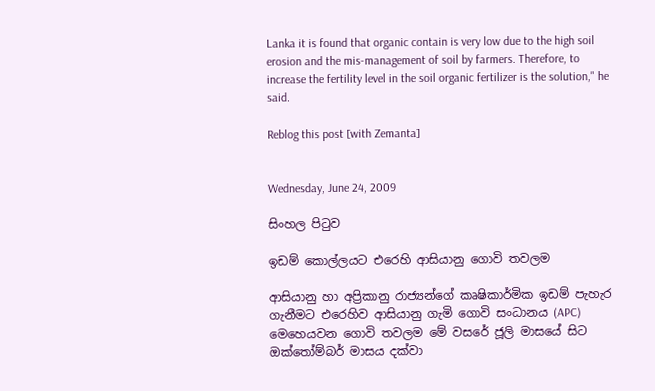Lanka it is found that organic contain is very low due to the high soil erosion and the mis-management of soil by farmers. Therefore, to increase the fertility level in the soil organic fertilizer is the solution," he said.

Reblog this post [with Zemanta]


Wednesday, June 24, 2009

සිංහල පිටුව

ඉඩම් කොල්ලයට එරෙහි ආසියානු ගොවි තවලම

ආසියානු හා අප්‍රිකානු රාජ්‍යන්ගේ කෘෂිකාර්මික ඉඩම් පැහැර ගැනීමට එරෙහිව ආසියානු ගැමි ගොවි සංධානය (APC) මෙහෙයවන ගොවි තවලම මේ වසරේ ජූලි මාසයේ සිට ඔක්තෝම්බර් මාසය දක්වා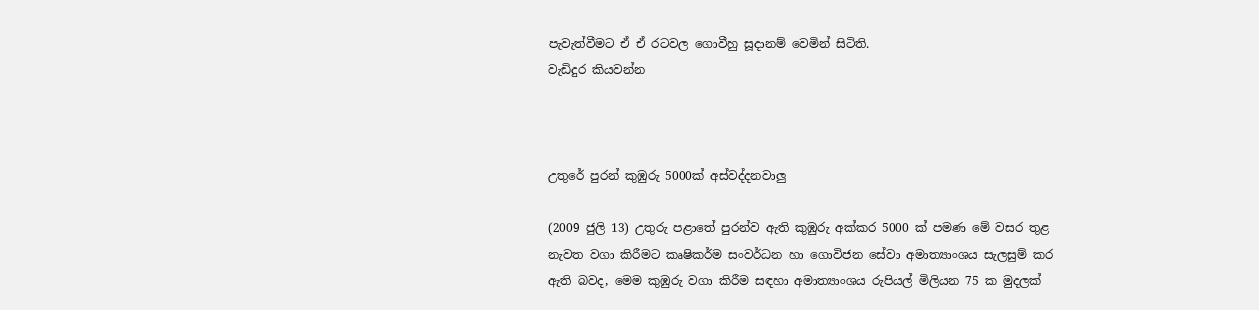පැවැත්වීමට ඒ ඒ රටවල ගොවීහු සූදානම් වෙමින් සිටිති.
වැඩිදුර කියවන්න



උතුරේ පුරන් කුඹුරු 5000ක් අස්වද්දනවාලු

(2009 ජුලි 13) උතුරු පළාතේ පුරන්ව ඇති කුඹුරු අක්‌කර 5000 ක්‌ පමණ මේ වසර තුළ නැවත වගා කිරීමට කෘෂිකර්ම සංවර්ධන හා ගොවිජන සේවා අමාත්‍යාංශය සැලසුම් කර ඇති බවද, මෙම කුඹුරු වගා කිරීම සඳහා අමාත්‍යාංශය රුපියල් මිලියන 75 ක මුදලක්‌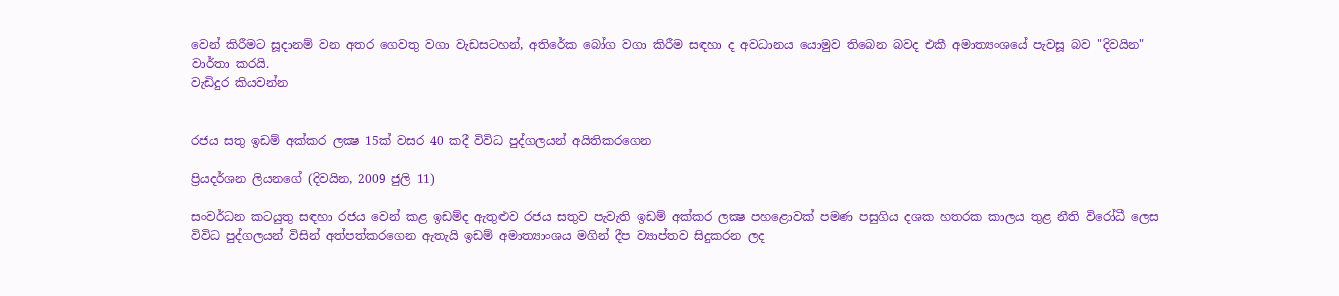වෙන් කිරීමට සූදානම් වන අතර ගෙවතු වගා වැඩසටහන්, අතිරේක බෝග වගා කිරීම සඳහා ද අවධානය යොමුව තිබෙන බවද එකී අමාත්‍යංශයේ පැවසූ බව "දිවයින" වාර්තා කරයි.
වැඩිදුර කියවන්න


රජය සතු ඉඩම් අක්‌කර ලක්‍ෂ 15ක්‌ වසර 40 කදී විවිධ පුද්ගලයන් අයිතිකරගෙන

ප්‍රියදර්ශන ලියනගේ (දිවයින, 2009 ජුලි 11)

සංවර්ධන කටයුතු සඳහා රජය වෙන් කළ ඉඩම්ද ඇතුළුව රජය සතුව පැවැති ඉඩම් අක්‌කර ලක්‍ෂ පහළොවක්‌ පමණ පසුගිය දශක හතරක කාලය තුළ නීති විරෝධී ලෙස විවිධ පුද්ගලයන් විසින් අත්පත්කරගෙන ඇතැයි ඉඩම් අමාත්‍යාංශය මගින් දීප ව්‍යාප්තව සිදුකරන ලද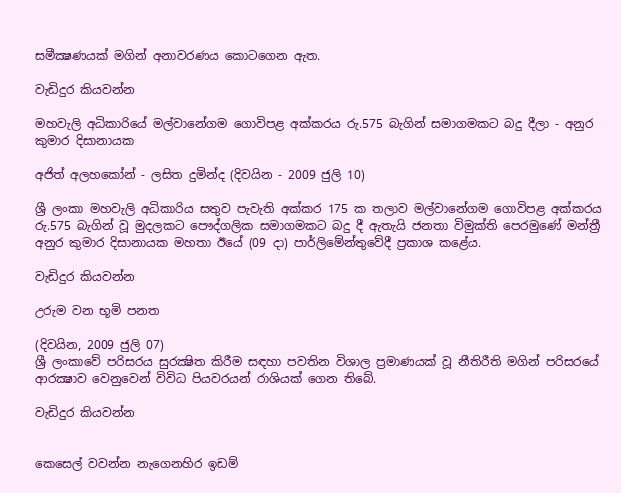සමීක්‍ෂණයක්‌ මගින් අනාවරණය කොටගෙන ඇත.

වැඩිදුර කියවන්න

මහවැලි අධිකාරියේ මල්වානේගම ගොවිපළ අක්‌කරය රු.575 බැගින් සමාගමකට බදු දීලා - අනුර කුමාර දිසානායක

අජිත් අලහකෝන් - ලසිත දුමින්ද (දිවයින - 2009 ජුලි 10)

ශ්‍රී ලංකා මහවැලි අධිකාරිය සතුව පැවැති අක්‌කර 175 ක තලාව මල්වානේගම ගොවිපළ අක්‌කරය රු.575 බැගින් වූ මුදලකට පෞද්ගලික සමාගමකට බදු දී ඇතැයි ජනතා විමුක්‌ති පෙරමුණේ මන්ත්‍රී අනුර කුමාර දිසානායක මහතා ඊයේ (09 දා) පාර්ලිමේන්තුවේදී ප්‍රකාශ කළේය.

වැඩිදුර කියවන්න

උරුම වන භූමි පනත

(දිවයින, 2009 ජුලි 07)
ශ්‍රී ලංකාවේ පරිසරය සුරක්‍ෂිත කිරීම සඳහා පවතින විශාල ප්‍රමාණයක්‌ වූ නීතිරීති මගින් පරිසරයේ ආරක්‍ෂාව වෙනුවෙන් විවිධ පියවරයන් රාශියක්‌ ගෙන තිබේ.

වැඩිදුර කියවන්න


කෙසෙල් වවන්න නැගෙනහිර ඉඩම්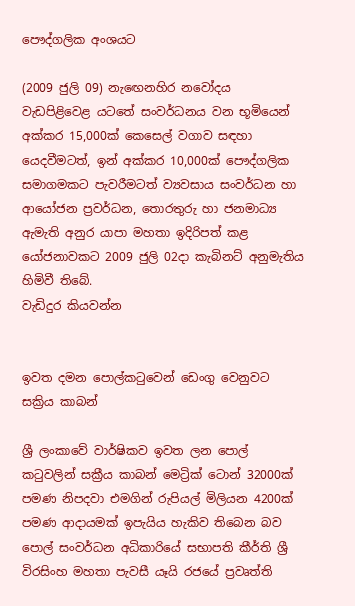පෞද්ගලික අංශයට

(2009 ජුලි 09) නැඟෙනහිර නවෝදය වැඩපිළිවෙළ යටතේ සංවර්ධනය වන භූමියෙන් අක්කර 15,000ක් කෙසෙල් වගාව සඳහා යෙදවීමටත්, ඉන් අක්කර 10,000ක් පෞද්ගලික සමාගමකට පැවරීමටත් ව්‍යවසාය සංවර්ධන හා ආයෝජන ප්‍රවර්ධන, තොරතුරු හා ජනමාධ්‍ය ඇමැති අනුර යාපා මහතා ඉදිරිපත් කළ යෝජනාවකට 2009 ජුලි 02දා කැබිනට් අනුමැතිය හිමිවී තිබේ.
වැඩිදුර කියවන්න


ඉවත දමන පොල්කටුවෙන් ඩෙංගු වෙනුවට සක්‍රිය කාබන්

ශ්‍රී ලංකාවේ වාර්ෂිකව ඉවත ලන පොල් කටුවලින් සක්‍රීය කාබන් මෙට්‍රික්‌ ටොන් 32000ක්‌ පමණ නිපදවා එමගින් රුපියල් මිලියන 4200ක්‌ පමණ ආදායමක් ඉපැයිය හැකිව තිබෙන බව පොල් සංවර්ධන අධිකාරියේ සභාපති කීර්ති ශ්‍රී විරසිංහ මහතා පැවසී යෑයි රජයේ ප්‍රවෘත්ති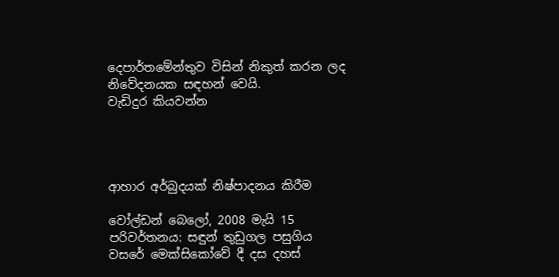දෙපාර්තමේන්තුව විසින් නිකුත් කරන ලද නිවේදනයක සඳහන් වෙයි.
වැඩිදුර කියවන්න




ආහාර අර්බුදයක් නිෂ්පාදනය කිරීම

වෝල්ඩන් බෙලෝ, 2008 මැයි 15
පරිවර්තනය: සඳුන් තුඩුගල පසුගිය වසරේ මෙක්සිකෝවේ දී දස දහස්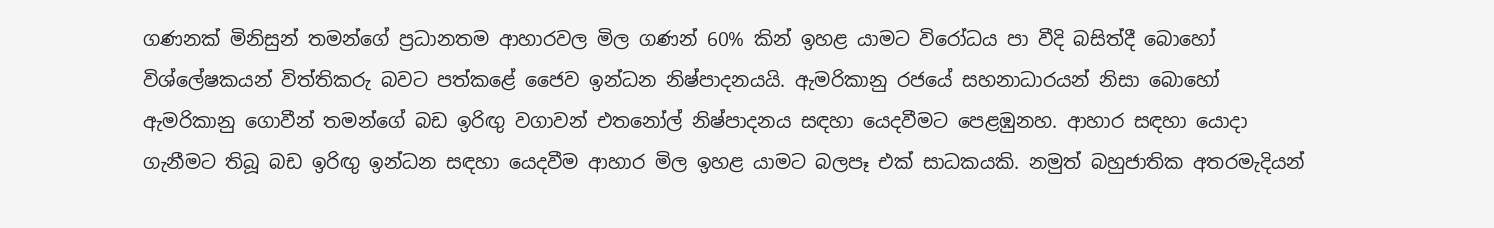ගණනක් මිනිසුන් තමන්ගේ ප්‍රධානතම ආහාරවල මිල ගණන් 60% කින් ඉහළ යාමට විරෝධය පා වීදි බසිත්දී බොහෝ විශ්ලේෂකයන් විත්තිකරු බවට පත්කළේ ජෛව ඉන්ධන නිෂ්පාදනයයි. ඇමරිකානු රජයේ සහනාධාරයන් නිසා බොහෝ ඇමරිකානු ගොවීන් තමන්ගේ බඩ ඉරිඟු වගාවන් එතනෝල් නිෂ්පාදනය සඳහා යෙදවීමට පෙළඹුනහ. ආහාර සඳහා යොදා ගැනීමට තිබූ බඩ ඉරිඟු ඉන්ධන සඳහා යෙදවීම ආහාර මිල ඉහළ යාමට බලපෑ එක් සාධකයකි. නමුත් බහුජාතික අතරමැදියන්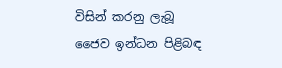විසින් කරනු ලැබූ ජෛව ඉන්ධන පිළිබඳ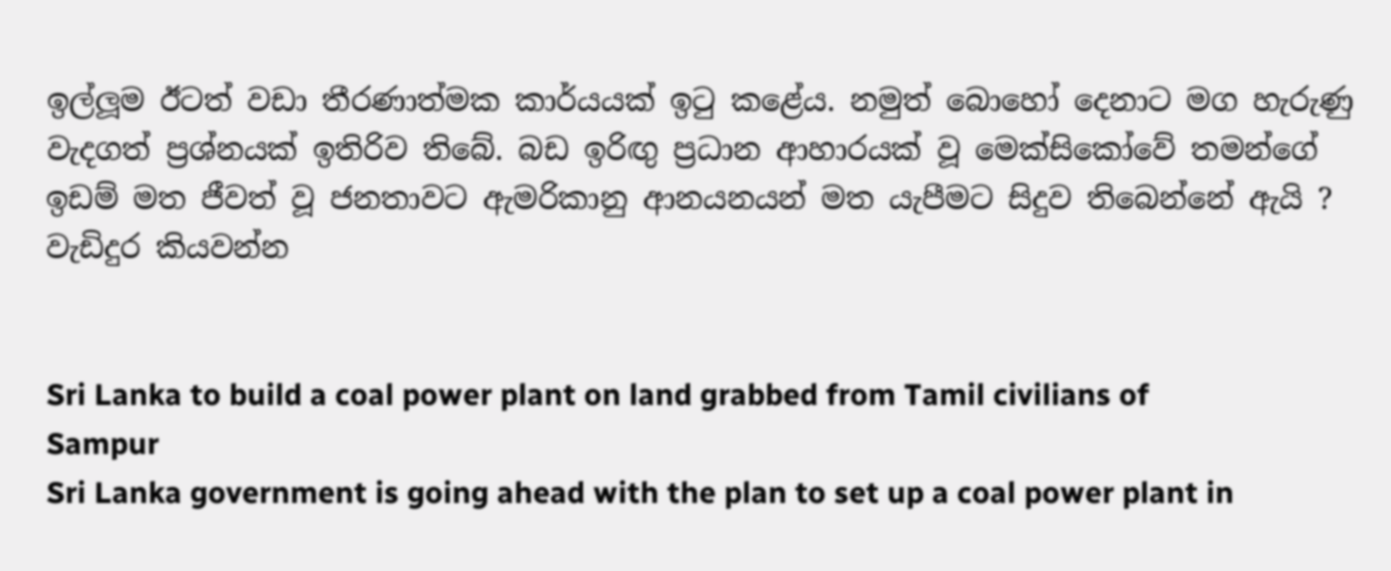ඉල්ලූම ඊටත් වඩා තීරණාත්මක කාර්යයක් ඉටු කළේය. නමුත් බොහෝ දෙනාට මග හැරුණු වැදගත් ප්‍රශ්නයක් ඉතිරිව තිබේ. බඩ ඉරිඟු ප්‍රධාන ආහාරයක් වූ මෙක්සිකෝවේ තමන්ගේ ඉඩම් මත ජීවත් වූ ජනතාවට ඇමරිකානු ආනයනයන් මත යැපීමට සිදුව තිබෙන්නේ ඇයි ?
වැඩිදුර කියවන්න


Sri Lanka to build a coal power plant on land grabbed from Tamil civilians of Sampur
Sri Lanka government is going ahead with the plan to set up a coal power plant in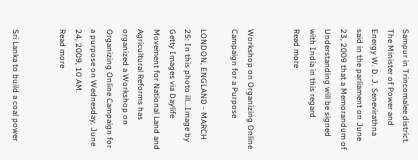Sampur in Trincomalee district. The Minister of Power and Energy W. D. J. Senevirathna said in the parliament on June 23, 2009 that a Memorandum of Understanding will be signed with India in this regard
Read more


Workshop on Organizing Online Campaign for a Purpose

LONDON, ENGLAND - MARCH 25: In this photo ill...Image by Getty Images via Daylife
Movement for National Land and Agricultural Reforms has organized a Workshop on Organizing Online Campaign for a purpose on Wednesday, June 24, 2009, 10 AM.
Read more


Sri Lanka to build a coal power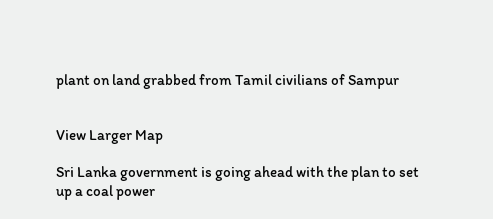plant on land grabbed from Tamil civilians of Sampur


View Larger Map

Sri Lanka government is going ahead with the plan to set up a coal power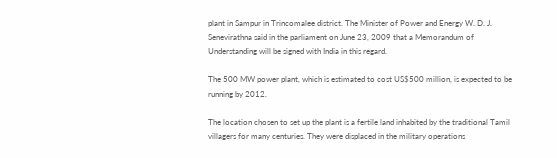plant in Sampur in Trincomalee district. The Minister of Power and Energy W. D. J. Senevirathna said in the parliament on June 23, 2009 that a Memorandum of Understanding will be signed with India in this regard.

The 500 MW power plant, which is estimated to cost US$500 million, is expected to be running by 2012.

The location chosen to set up the plant is a fertile land inhabited by the traditional Tamil villagers for many centuries. They were displaced in the military operations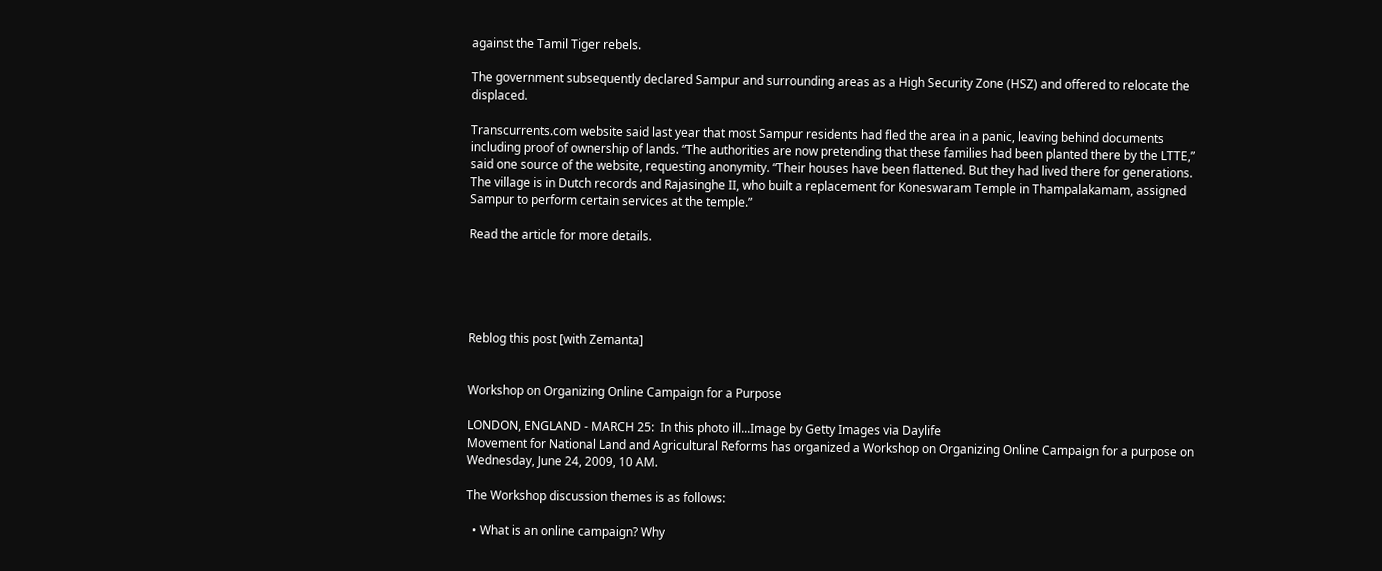against the Tamil Tiger rebels.

The government subsequently declared Sampur and surrounding areas as a High Security Zone (HSZ) and offered to relocate the displaced.

Transcurrents.com website said last year that most Sampur residents had fled the area in a panic, leaving behind documents including proof of ownership of lands. “The authorities are now pretending that these families had been planted there by the LTTE,” said one source of the website, requesting anonymity. “Their houses have been flattened. But they had lived there for generations. The village is in Dutch records and Rajasinghe II, who built a replacement for Koneswaram Temple in Thampalakamam, assigned Sampur to perform certain services at the temple.”

Read the article for more details.





Reblog this post [with Zemanta]


Workshop on Organizing Online Campaign for a Purpose

LONDON, ENGLAND - MARCH 25:  In this photo ill...Image by Getty Images via Daylife
Movement for National Land and Agricultural Reforms has organized a Workshop on Organizing Online Campaign for a purpose on Wednesday, June 24, 2009, 10 AM.

The Workshop discussion themes is as follows:

  • What is an online campaign? Why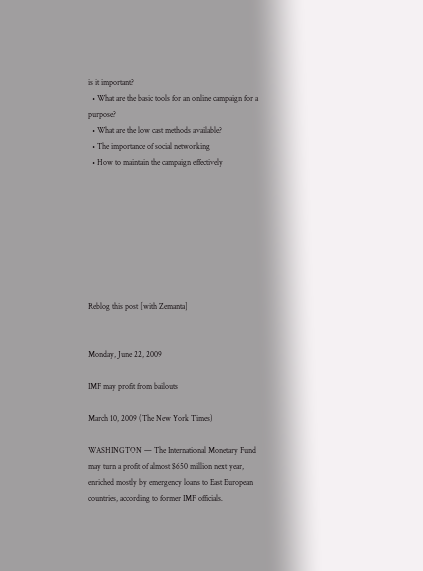is it important?
  • What are the basic tools for an online campaign for a purpose?
  • What are the low cast methods available?
  • The importance of social networking
  • How to maintain the campaign effectively








Reblog this post [with Zemanta]


Monday, June 22, 2009

IMF may profit from bailouts

March 10, 2009 (The New York Times)

WASHINGTON — The International Monetary Fund may turn a profit of almost $650 million next year, enriched mostly by emergency loans to East European countries, according to former IMF officials.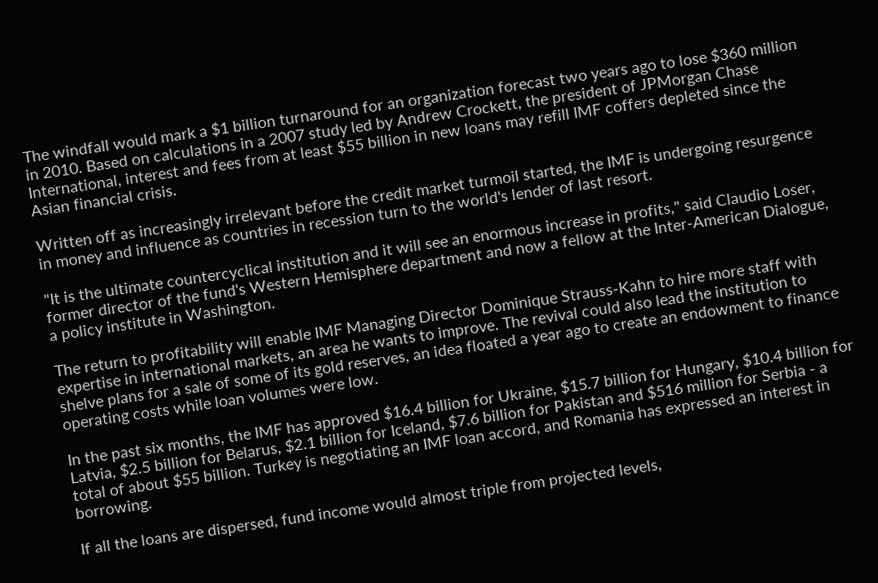The windfall would mark a $1 billion turnaround for an organization forecast two years ago to lose $360 million in 2010. Based on calculations in a 2007 study led by Andrew Crockett, the president of JPMorgan Chase International, interest and fees from at least $55 billion in new loans may refill IMF coffers depleted since the Asian financial crisis.

Written off as increasingly irrelevant before the credit market turmoil started, the IMF is undergoing resurgence in money and influence as countries in recession turn to the world's lender of last resort.

"It is the ultimate countercyclical institution and it will see an enormous increase in profits," said Claudio Loser, former director of the fund's Western Hemisphere department and now a fellow at the Inter-American Dialogue, a policy institute in Washington.

The return to profitability will enable IMF Managing Director Dominique Strauss-Kahn to hire more staff with expertise in international markets, an area he wants to improve. The revival could also lead the institution to shelve plans for a sale of some of its gold reserves, an idea floated a year ago to create an endowment to finance operating costs while loan volumes were low.

In the past six months, the IMF has approved $16.4 billion for Ukraine, $15.7 billion for Hungary, $10.4 billion for Latvia, $2.5 billion for Belarus, $2.1 billion for Iceland, $7.6 billion for Pakistan and $516 million for Serbia - a total of about $55 billion. Turkey is negotiating an IMF loan accord, and Romania has expressed an interest in borrowing.

If all the loans are dispersed, fund income would almost triple from projected levels,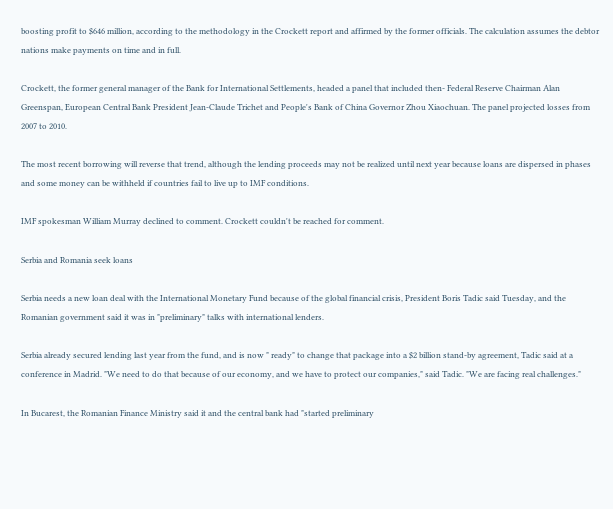boosting profit to $646 million, according to the methodology in the Crockett report and affirmed by the former officials. The calculation assumes the debtor nations make payments on time and in full.

Crockett, the former general manager of the Bank for International Settlements, headed a panel that included then- Federal Reserve Chairman Alan Greenspan, European Central Bank President Jean-Claude Trichet and People's Bank of China Governor Zhou Xiaochuan. The panel projected losses from 2007 to 2010.

The most recent borrowing will reverse that trend, although the lending proceeds may not be realized until next year because loans are dispersed in phases and some money can be withheld if countries fail to live up to IMF conditions.

IMF spokesman William Murray declined to comment. Crockett couldn't be reached for comment.

Serbia and Romania seek loans

Serbia needs a new loan deal with the International Monetary Fund because of the global financial crisis, President Boris Tadic said Tuesday, and the Romanian government said it was in "preliminary" talks with international lenders.

Serbia already secured lending last year from the fund, and is now " ready" to change that package into a $2 billion stand-by agreement, Tadic said at a conference in Madrid. "We need to do that because of our economy, and we have to protect our companies," said Tadic. "We are facing real challenges."

In Bucarest, the Romanian Finance Ministry said it and the central bank had "started preliminary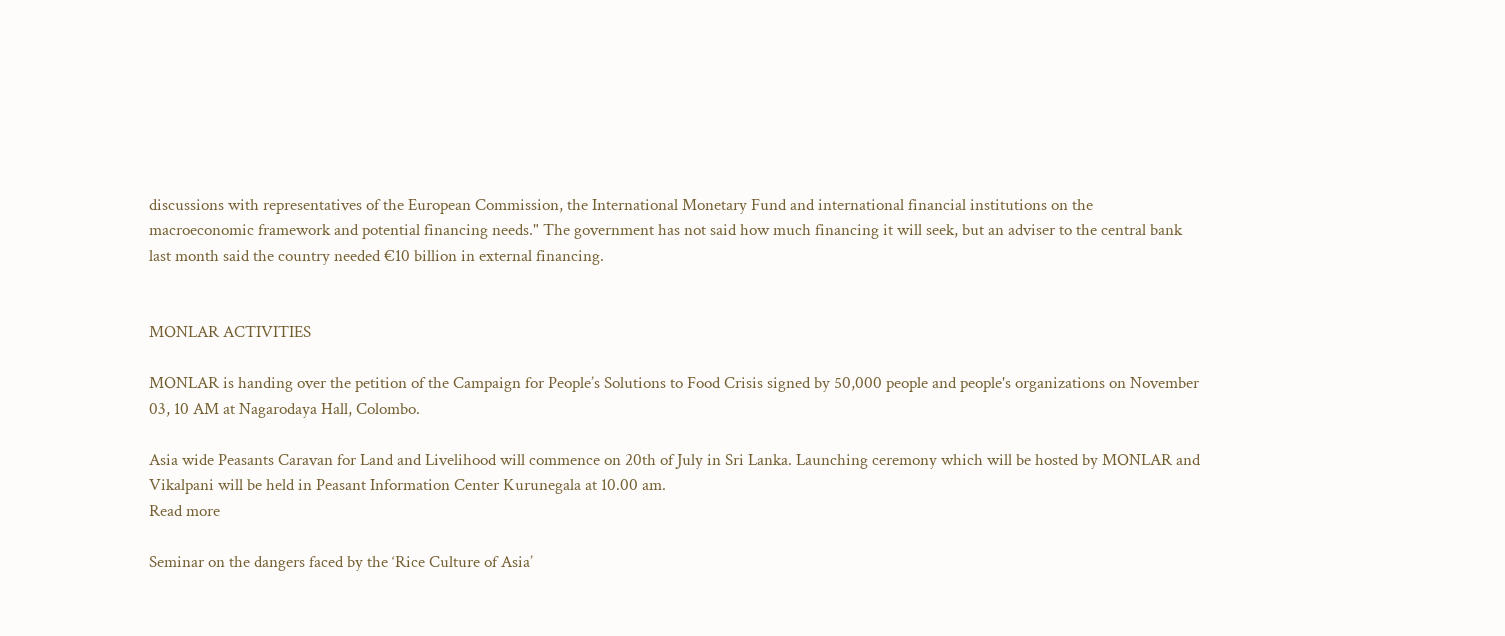discussions with representatives of the European Commission, the International Monetary Fund and international financial institutions on the macroeconomic framework and potential financing needs." The government has not said how much financing it will seek, but an adviser to the central bank last month said the country needed €10 billion in external financing.


MONLAR ACTIVITIES

MONLAR is handing over the petition of the Campaign for People’s Solutions to Food Crisis signed by 50,000 people and people's organizations on November 03, 10 AM at Nagarodaya Hall, Colombo.

Asia wide Peasants Caravan for Land and Livelihood will commence on 20th of July in Sri Lanka. Launching ceremony which will be hosted by MONLAR and Vikalpani will be held in Peasant Information Center Kurunegala at 10.00 am.
Read more

Seminar on the dangers faced by the ‘Rice Culture of Asia’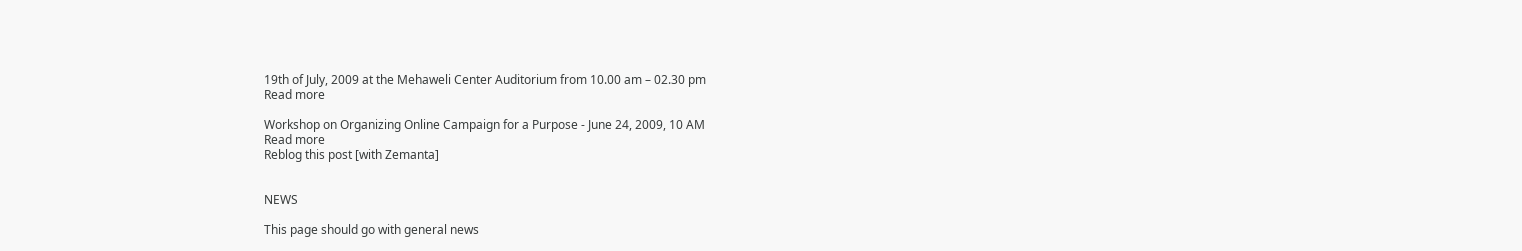19th of July, 2009 at the Mehaweli Center Auditorium from 10.00 am – 02.30 pm
Read more

Workshop on Organizing Online Campaign for a Purpose - June 24, 2009, 10 AM
Read more
Reblog this post [with Zemanta]


NEWS

This page should go with general news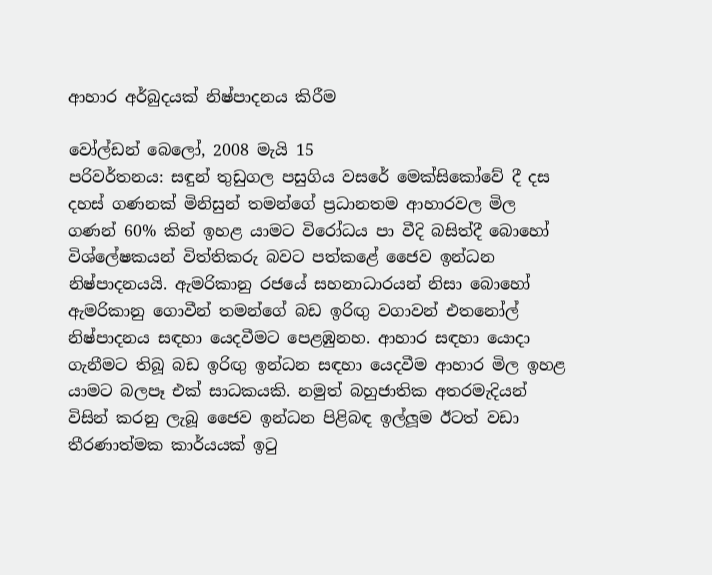ආහාර අර්බුදයක් නිෂ්පාදනය කිරීම

වෝල්ඩන් බෙලෝ, 2008 මැයි 15
පරිවර්තනය: සඳුන් තුඩුගල පසුගිය වසරේ මෙක්සිකෝවේ දී දස දහස් ගණනක් මිනිසුන් තමන්ගේ ප්‍රධානතම ආහාරවල මිල ගණන් 60% කින් ඉහළ යාමට විරෝධය පා වීදි බසිත්දී බොහෝ විශ්ලේෂකයන් විත්තිකරු බවට පත්කළේ ජෛව ඉන්ධන නිෂ්පාදනයයි. ඇමරිකානු රජයේ සහනාධාරයන් නිසා බොහෝ ඇමරිකානු ගොවීන් තමන්ගේ බඩ ඉරිඟු වගාවන් එතනෝල් නිෂ්පාදනය සඳහා යෙදවීමට පෙළඹුනහ. ආහාර සඳහා යොදා ගැනීමට තිබූ බඩ ඉරිඟු ඉන්ධන සඳහා යෙදවීම ආහාර මිල ඉහළ යාමට බලපෑ එක් සාධකයකි. නමුත් බහුජාතික අතරමැදියන් විසින් කරනු ලැබූ ජෛව ඉන්ධන පිළිබඳ ඉල්ලූම ඊටත් වඩා තීරණාත්මක කාර්යයක් ඉටු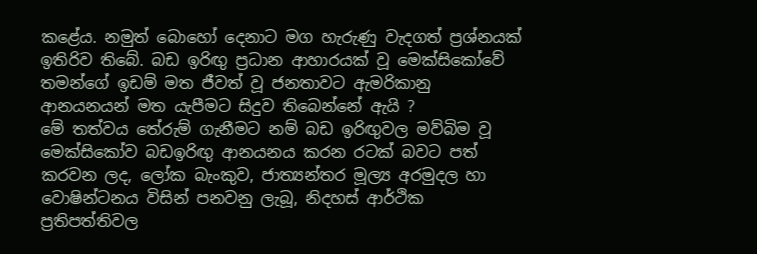කළේය. නමුත් බොහෝ දෙනාට මග හැරුණු වැදගත් ප්‍රශ්නයක් ඉතිරිව තිබේ. බඩ ඉරිඟු ප්‍රධාන ආහාරයක් වූ මෙක්සිකෝවේ තමන්ගේ ඉඩම් මත ජීවත් වූ ජනතාවට ඇමරිකානු ආනයනයන් මත යැපීමට සිදුව තිබෙන්නේ ඇයි ?
මේ තත්වය තේරුම් ගැනීමට නම් බඩ ඉරිඟුවල මව්බිම වූ මෙක්සිකෝව බඩඉරිඟු ආනයනය කරන රටක් බවට පත් කරවන ලද, ලෝක බැංකුව, ජාත්‍යන්තර මූල්‍ය අරමුදල හා වොෂින්ටනය විසින් පනවනු ලැබූ, නිදහස් ආර්ථික ප්‍රතිපත්තිවල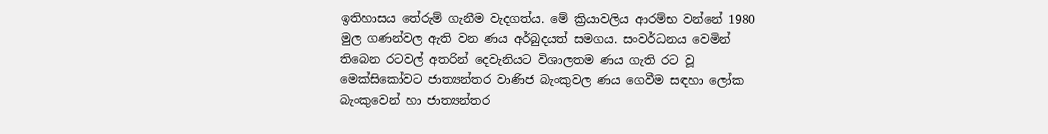ඉතිහාසය තේරුම් ගැනීම වැදගත්ය. මේ ක්‍රියාවලිය ආරම්භ වන්නේ 1980 මුල ගණන්වල ඇති වන ණය අර්බුදයත් සමගය. සංවර්ධනය වෙමින් තිබෙන රටවල් අතරින් දෙවැනියට විශාලතම ණය ගැති රට වූ මෙක්සිකෝවට ජාත්‍යන්තර වාණිජ බැංකුවල ණය ගෙවීම සඳහා ලෝක බැංකුවෙන් හා ජාත්‍යන්තර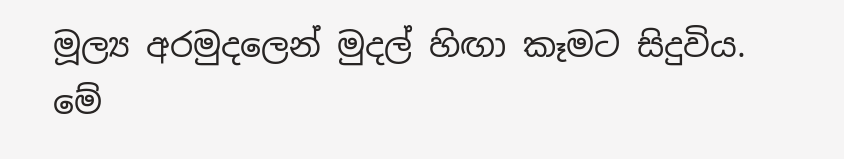මූල්‍ය අරමුදලෙන් මුදල් හිඟා කෑමට සිදුවිය. මේ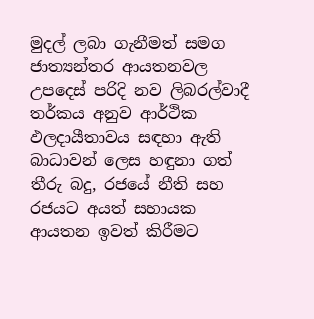මුදල් ලබා ගැනීමත් සමග ජාත්‍යන්තර ආයතනවල උපදෙස් පරිදි නව ලිබරල්වාදී තර්කය අනුව ආර්ථික ඵලදායීතාවය සඳහා ඇති බාධාවන් ලෙස හඳුනා ගත් තීරු බදු, රජයේ නීති සහ රජයට අයත් සහායක ආයතන ඉවත් කිරීමට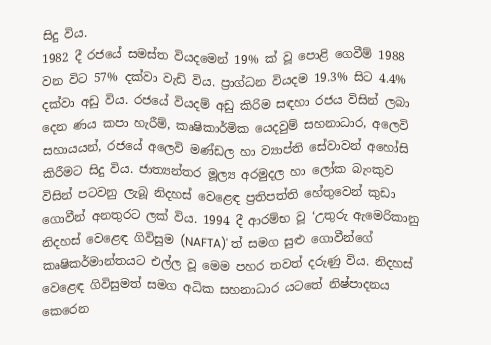සිදු විය.
1982 දී රජයේ සමස්ත වියදමෙන් 19% ක් වූ පොළි ගෙවීම් 1988 වන විට 57% දක්වා වැඩි විය. ප්‍රාග්ධන වියදම 19.3% සිට 4.4% දක්වා අඩු විය. රජයේ වියදම් අඩු කිරිම සඳහා රජය විසින් ලබා දෙන ණය කපා හැරීම්, කෘෂිකාර්මික යෙදවුම් සහනාධාර, අලෙවි සහායයන්, රජයේ අලෙවි මණ්ඩල හා ව්‍යාප්ති සේවාවන් අහෝසි කිරීමට සිදු විය. ජාත්‍යන්තර මූල්‍ය අරමුදල හා ලෝක බැංකුව විසින් පටවනු ලැබූ නිදහස් වෙළෙඳ ප්‍රතිපත්ති හේතුවෙන් කුඩා ගොවීන් අනතුරට ලක් විය. 1994 දී ආරම්භ වූ ‘උතුරු ඇමෙරිකානු නිදහස් වෙළෙඳ ගිවිසුම (NAFTA)' ත් සමග සුළු ගොවීන්ගේ කෘෂිකර්මාන්තයට එල්ල වූ මෙම පහර තවත් දරුණු විය. නිදහස් වෙළෙඳ ගිවිසුමත් සමග අධික සහනාධාර යටතේ නිෂ්පාදනය කෙරෙන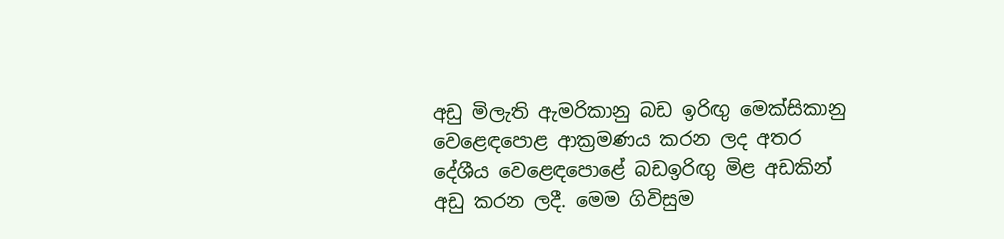අඩු මිලැති ඇමරිකානු බඩ ඉරිඟු මෙක්සිකානු වෙළෙඳපොළ ආක්‍රමණය කරන ලද අතර දේශීය වෙළෙඳපොළේ බඩඉරිඟු මිළ අඩකින් අඩු කරන ලදී. මෙම ගිවිසුම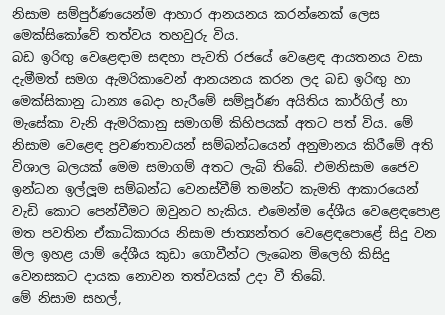නිසාම සම්පුර්ණයෙන්ම ආහාර ආනයනය කරන්නෙක් ලෙස මෙක්සිකෝවේ තත්වය තහවුරු විය.
බඩ ඉරිඟු වෙළෙඳාම සඳහා පැවති රජයේ වෙළෙඳ ආයතනය වසා දැමීමත් සමග ඇමරිකාවෙන් ආනයනය කරන ලද බඩ ඉරිඟු හා මෙක්සිකානු ධාන්‍ය බෙදා හැරීමේ සම්පූර්ණ අයිතිය කාර්ගිල් හා මැසේකා වැනි ඇමරිකානු සමාගම් කිහිපයක් අතට පත් විය. මේ නිසාම වෙළෙඳ ප්‍රවණතාවයන් සම්බන්ධයෙන් අනුමානය කිරීමේ අති විශාල බලයක් මෙම සමාගම් අතට ලැබි තිබේ. එමනිසාම ජෛව ඉන්ධන ඉල්ලූම සම්බන්ධ වෙනස්වීම් තමන්ට කැමති ආකාරයෙන් වැඩි කොට පෙන්වීමට ඔවුනට හැකිය. එමෙන්ම දේශීය වෙළෙඳපොළ මත පවතින ඒකාධිකාරය නිසාම ජාත්‍යන්තර වෙළෙඳපොළේ සිදු වන මිල ඉහළ යාම් දේශීය කුඩා ගොවීන්ට ලැබෙන මිලෙහි කිසිදු වෙනසකට දායක නොවන තත්වයක් උදා වී තිබේ.
මේ නිසාම සහල්,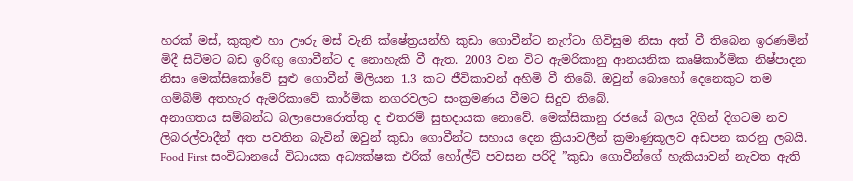හරක් මස්, කුකුළු හා ඌරු මස් වැනි ක්ෂේත්‍රයන්හි කුඩා ගොවීන්ට නැෆ්ටා ගිවිසුම නිසා අත් වී තිබෙන ඉරණමින් මිදී සිටිමට බඩ ඉරිඟු ගොවීන්ට ද නොහැකි වී ඇත. 2003 වන විට ඇමරිකානු ආනයනික කෘෂිකාර්මික නිෂ්පාදන නිසා මෙක්සිකෝවේ සුළු ගොවීන් මිලියන 1.3 කට ජීවිකාවන් අහිමි වී තිබේ. ඔවුන් බොහෝ දෙනෙකුට තම ගම්බිම් අතහැර ඇමරිකාවේ කාර්මික නගරවලට සංක්‍රමණය වීමට සිදුව තිබේ.
අනාගතය සම්බන්ධ බලාපොරොත්තු ද එතරම් සුභදායක නොවේ. මෙක්සිකානු රජයේ බලය දිගින් දිගටම නව ලිබරල්වාදීන් අත පවතින බැවින් ඔවුන් කුඩා ගොවීන්ට සහාය දෙන ක්‍රියාවලීන් ක්‍රමාණුකූලව අඩපන කරනු ලබයි. Food First සංවිධානයේ විධායක අධ්‍යක්ෂක එරික් හෝල්ට් පවසන පරිදි ”කුඩා ගොවීන්ගේ හැකියාවන් නැවත ඇති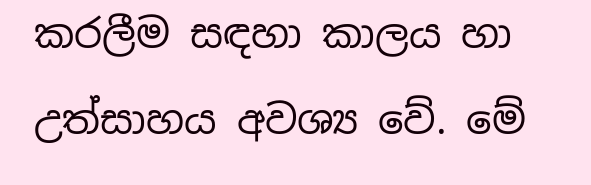කරලීම සඳහා කාලය හා උත්සාහය අවශ්‍ය වේ. මේ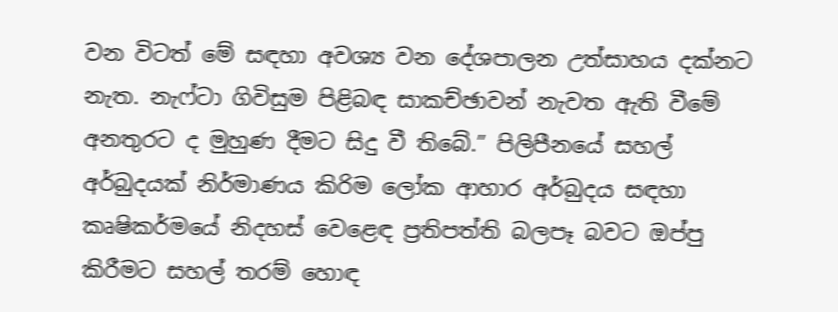වන විටත් මේ සඳහා අවශ්‍ය වන දේශපාලන උත්සාහය දක්නට නැත. නැෆ්ටා ගිවිසුම පිළිබඳ සාකච්ඡාවන් නැවත ඇති වීමේ අනතුරට ද මුහුණ දීමට සිදු වී තිබේ.” පිලිපීනයේ සහල් අර්බුදයක් නිර්මාණය කිරිම ලෝක ආහාර අර්බුදය සඳහා කෘෂිකර්මයේ නිදහස් වෙළෙඳ ප්‍රතිපත්ති බලපෑ බවට ඔප්පු කිරීමට සහල් තරම් හොඳ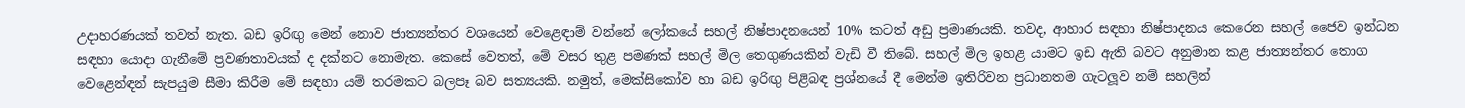උදාහරණයක් තවත් නැත. බඩ ඉරිඟු මෙන් නොව ජාත්‍යන්තර වශයෙන් වෙළෙඳාම් වන්නේ ලෝකයේ සහල් නිෂ්පාදනයෙන් 10% කටත් අඩු ප්‍රමාණයකි. තවද, ආහාර සඳහා නිෂ්පාදනය කෙරෙන සහල් ජෛව ඉන්ධන සඳහා යොදා ගැනීමේ ප්‍රවණතාවයක් ද දක්නට නොමැත. කෙසේ වෙතත්, මේ වසර තුළ පමණක් සහල් මිල තෙගුණයකින් වැඩි වී තිබේ. සහල් මිල ඉහළ යාමට ඉඩ ඇති බවට අනුමාන කළ ජාත්‍යන්තර තොග වෙළෙන්ඳන් සැපයුම සීමා කිරීම මේ සඳහා යම් තරමකට බලපෑ බව සත්‍යයකි. නමුත්, මෙක්සිකෝව හා බඩ ඉරිඟු පිළිබඳ ප්‍රශ්නයේ දී මෙන්ම ඉතිරිවන ප්‍රධානතම ගැටලූව නම් සහලින්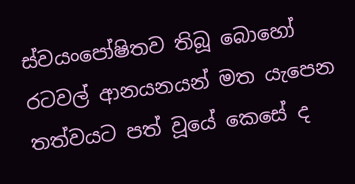ස්වයංපෝෂිතව තිබූ බොහෝ රටවල් ආනයනයන් මත යැපෙන තත්වයට පත් වූයේ කෙසේ ද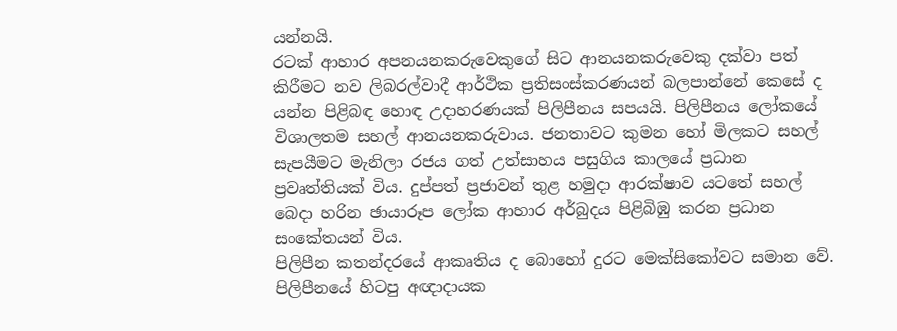යන්නයි.
රටක් ආහාර අපනයනකරුවෙකුගේ සිට ආනයනකරුවෙකු දක්වා පත් කිරීමට නව ලිබරල්වාදී ආර්ථික ප්‍රතිසංස්කරණයන් බලපාන්නේ කෙසේ ද යන්න පිළිබඳ හොඳ උදාහරණයක් පිලිපීනය සපයයි. පිලිපීනය ලෝකයේ විශාලතම සහල් ආනයනකරුවාය. ජනතාවට කුමන හෝ මිලකට සහල් සැපයීමට මැනිලා රජය ගත් උත්සාහය පසුගිය කාලයේ ප්‍රධාන ප්‍රවෘත්තියක් විය. දුප්පත් ප්‍රජාවන් තුළ හමුදා ආරක්ෂාව යටතේ සහල් බෙදා හරින ඡායාරූප ලෝක ආහාර අර්බුදය පිළිබිඹු කරන ප්‍රධාන සංකේතයන් විය.
පිලිපීන කතන්දරයේ ආකෘතිය ද බොහෝ දුරට මෙක්සිකෝවට සමාන වේ. පිලිපීනයේ හිටපු අඥාදායක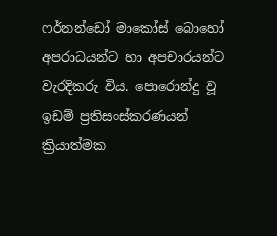ෆර්නන්ඩෝ මාකෝස් බොහෝ අපරාධයන්ට හා අපචාරයන්ට වැරදිකරු විය. පොරොන්දු වූ ඉඩම් ප්‍රතිසංස්කරණයන් ක්‍රියාත්මක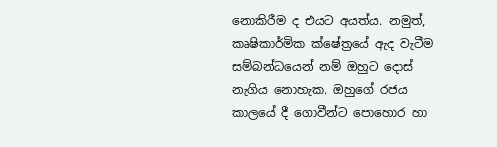නොකිරීම ද එයට අයත්ය. නමුත්, කෘෂිකාර්මික ක්ෂේත්‍රයේ ඇද වැටීම සම්බන්ධයෙන් නම් ඔහුට දොස් නැගිය නොහැක. ඔහුගේ රජය කාලයේ දී ගොවීන්ට පොහොර හා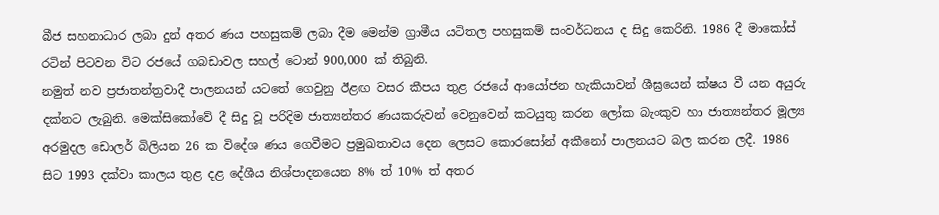බීජ සහනාධාර ලබා දුන් අතර ණය පහසුකම් ලබා දීම මෙන්ම ග්‍රාමීය යටිතල පහසුකම් සංවර්ධනය ද සිදු කෙරිනි. 1986 දී මාකෝස් රටින් පිටවන විට රජයේ ගබඩාවල සහල් ටොන් 900,000 ක් තිබුනි.
නමුත් නව ප්‍රජාතන්ත්‍රවාදී පාලනයන් යටතේ ගෙවුනු ඊළඟ වසර කීපය තුළ රජයේ ආයෝජන හැකියාවන් ශීඝ්‍රයෙන් ක්ෂය වී යන අයුරු දක්නට ලැබුනි. මෙක්සිකෝවේ දී සිදු වූ පරිදිම ජාත්‍යන්තර ණයකරුවන් වෙනුවෙන් කටයුතු කරන ලෝක බැංකුව හා ජාත්‍යන්තර මූල්‍ය අරමුදල ඩොලර් බිලියන 26 ක විදේශ ණය ගෙවීමට ප්‍රමුඛතාවය දෙන ලෙසට කොරසෝන් අකීනෝ පාලනයට බල කරන ලදී. 1986 සිට 1993 දක්වා කාලය තුළ දළ දේශීය නිශ්පාදනයෙන 8% ත් 10% ත් අතර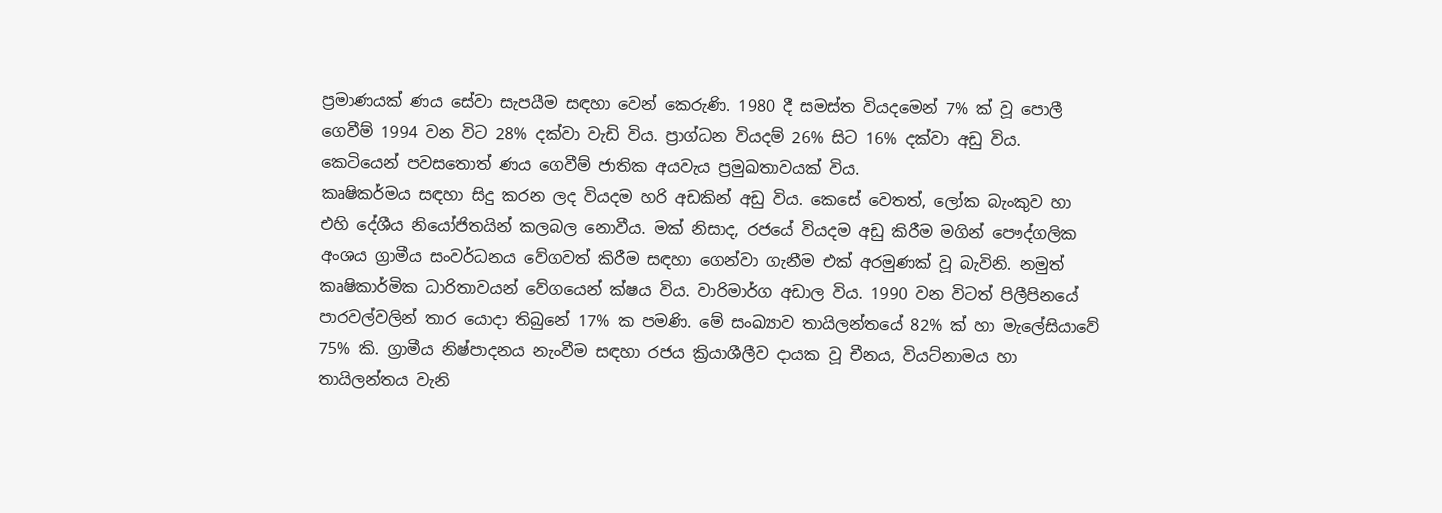ප්‍රමාණයක් ණය සේවා සැපයීම සඳහා වෙන් කෙරුණි. 1980 දී සමස්ත වියදමෙන් 7% ක් වූ පොලී ගෙවීම් 1994 වන විට 28% දක්වා වැඩි විය. ප්‍රාග්ධන වියදම් 26% සිට 16% දක්වා අඩු විය. කෙටියෙන් පවසතොත් ණය ගෙවීම් ජාතික අයවැය ප්‍රමුඛතාවයක් විය.
කෘෂිකර්මය සඳහා සිදු කරන ලද වියදම හරි අඩකින් අඩු විය. කෙසේ වෙතත්, ලෝක බැංකුව හා එහි දේශීය නියෝජිතයින් කලබල නොවීය. මක් නිසාද, රජයේ වියදම අඩු කිරීම මගින් පෞද්ගලික අංශය ග්‍රාමීය සංවර්ධනය වේගවත් කිරීම සඳහා ගෙන්වා ගැනීම එක් අරමුණක් වූ බැවිනි. නමුත් කෘෂිකාර්මික ධාරිතාවයන් වේගයෙන් ක්ෂය විය. වාරිමාර්ග අඩාල විය. 1990 වන විටත් පිලීපිනයේ පාරවල්වලින් තාර යොදා තිබුනේ 17% ක පමණි. මේ සංඛ්‍යාව තායිලන්තයේ 82% ක් හා මැලේසියාවේ 75% කි. ග්‍රාමීය නිෂ්පාදනය නැංවීම සඳහා රජය ක්‍රියාශීලීව දායක වූ චීනය, වියට්නාමය හා තායිලන්තය වැනි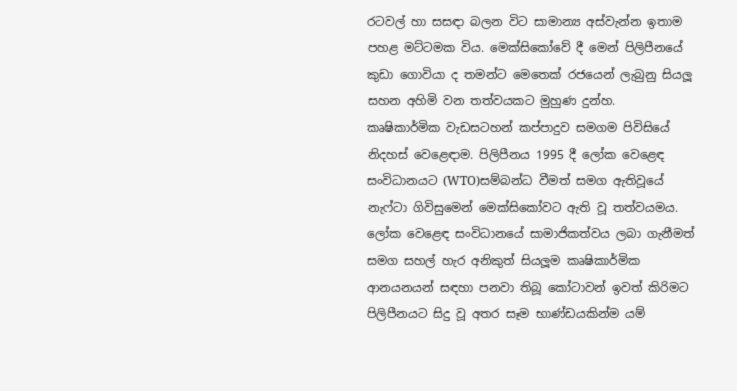රටවල් හා සසඳා බලන විට සාමාන්‍ය අස්වැන්න ඉතාම පහළ මට්ටමක විය. මෙක්සිකෝවේ දී මෙන් පිලිපීනයේ කුඩා ගොවියා ද තමන්ට මෙතෙක් රජයෙන් ලැබුනු සියලූ සහන අහිමි වන තත්වයකට මුහුණ දුන්හ.
කෘෂිකාර්මික වැඩසටහන් කප්පාදුව සමගම පිවිසියේ නිදහස් වෙළෙඳාම. පිලිපීනය 1995 දී ලෝක වෙළෙඳ සංවිධානයට (WTO)සම්බන්ධ වීමත් සමග ඇතිවූයේ නැෆ්ටා ගිවිසුමෙන් මෙක්සිකෝවට ඇති වූ තත්වයමය. ලෝක වෙළෙඳ සංවිධානයේ සාමාජිකත්වය ලබා ගැනීමත් සමග සහල් හැර අනිකුත් සියලූම කෘෂිකාර්මික ආනයනයන් සඳහා පනවා තිබූ කෝටාවන් ඉවත් කිරිමට පිලිපීනයට සිදු වූ අතර සෑම භාණ්ඩයකින්ම යම්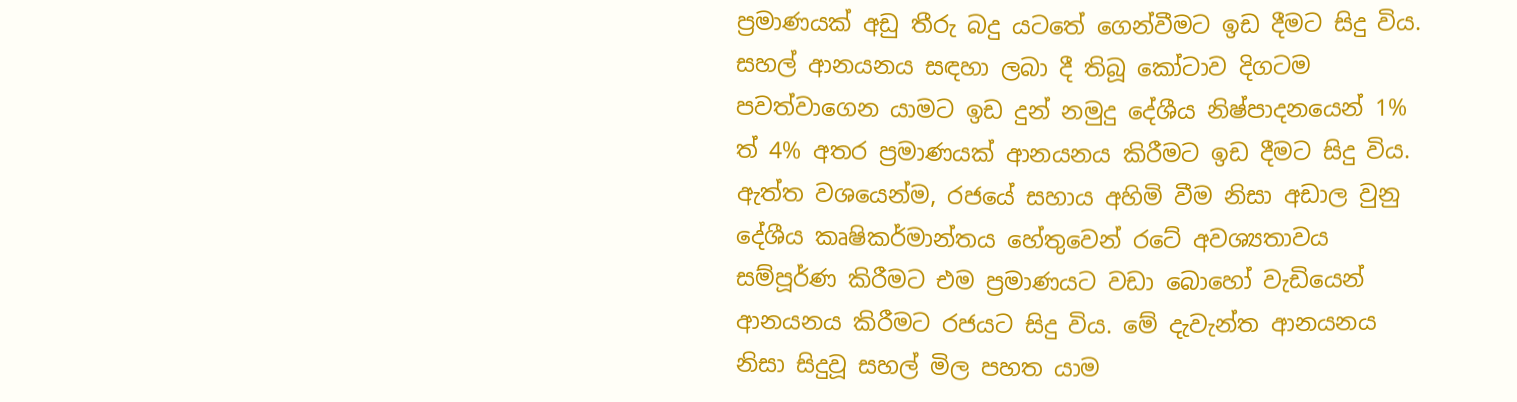ප්‍රමාණයක් අඩු තීරු බදු යටතේ ගෙන්වීමට ඉඩ දීමට සිදු විය. සහල් ආනයනය සඳහා ලබා දී තිබූ කෝටාව දිගටම පවත්වාගෙන යාමට ඉඩ දුන් නමුදු දේශීය නිෂ්පාදනයෙන් 1% ත් 4% අතර ප්‍රමාණයක් ආනයනය කිරීමට ඉඩ දීමට සිදු විය. ඇත්ත වශයෙන්ම, රජයේ සහාය අහිමි වීම නිසා අඩාල වුනු දේශීය කෘෂිකර්මාන්තය හේතුවෙන් රටේ අවශ්‍යතාවය සම්පූර්ණ කිරීමට එම ප්‍රමාණයට වඩා බොහෝ වැඩියෙන් ආනයනය කිරීමට රජයට සිදු විය. මේ දැවැන්ත ආනයනය නිසා සිදුවූ සහල් මිල පහත යාම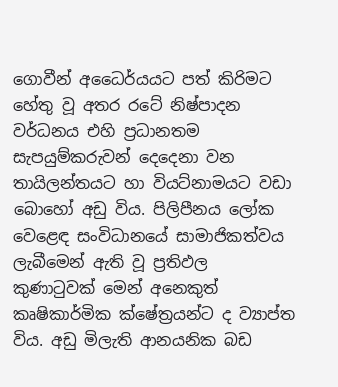ගොවීන් අධෛර්යයට පත් කිරිමට හේතු වූ අතර රටේ නිෂ්පාදන වර්ධනය එහි ප්‍රධානතම සැපයුම්කරුවන් දෙදෙනා වන තායිලන්තයට හා වියට්නාමයට වඩා බොහෝ අඩු විය. පිලිපීනය ලෝක වෙළෙඳ සංවිධානයේ සාමාජිකත්වය ලැබීමෙන් ඇති වූ ප්‍රතිඵල කුණාටුවක් මෙන් අනෙකුත් කෘෂිකාර්මික ක්ෂේත්‍රයන්ට ද ව්‍යාප්ත විය. අඩු මිලැති ආනයනික බඩ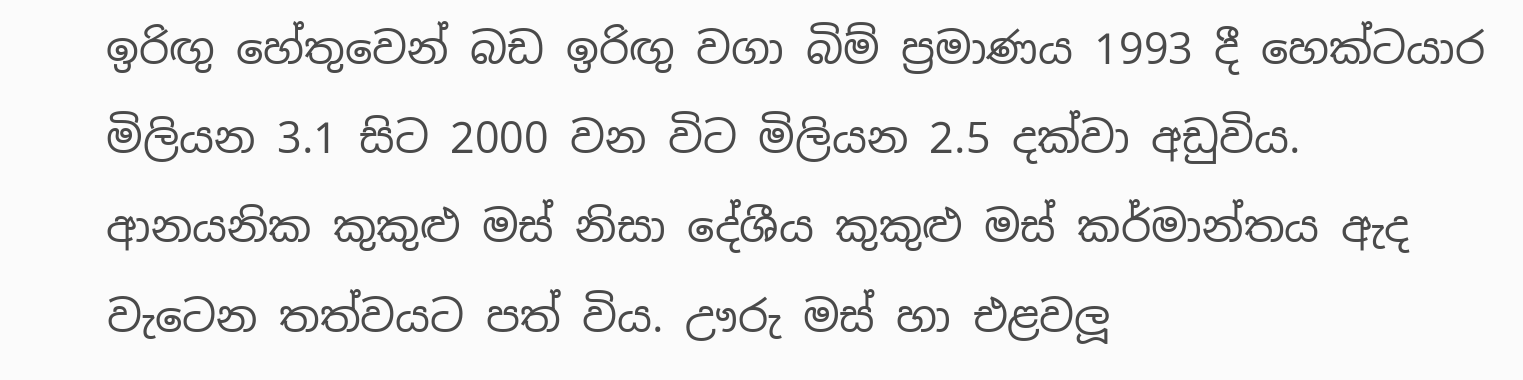ඉරිඟු හේතුවෙන් බඩ ඉරිඟු වගා බිම් ප්‍රමාණය 1993 දී හෙක්ටයාර මිලියන 3.1 සිට 2000 වන විට මිලියන 2.5 දක්වා අඩුවිය. ආනයනික කුකුළු මස් නිසා දේශීය කුකුළු මස් කර්මාන්තය ඇද වැටෙන තත්වයට පත් විය. ඌරු මස් හා එළවලූ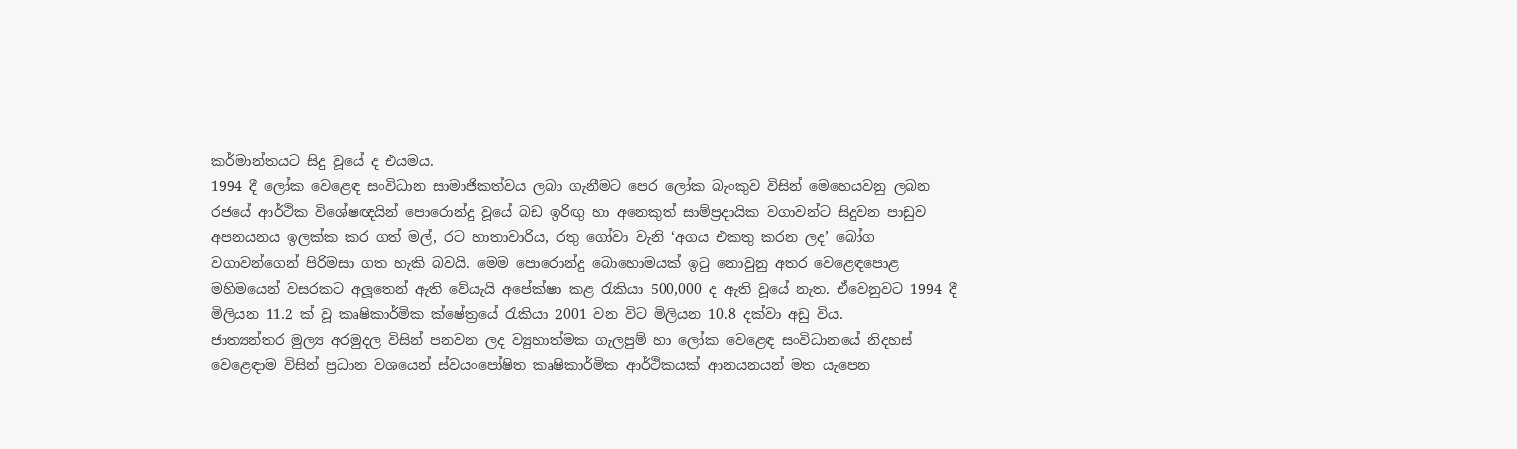කර්මාන්තයට සිදු වූයේ ද එයමය.
1994 දී ලෝක වෙළෙඳ සංවිධාන සාමාජිකත්වය ලබා ගැනීමට පෙර ලෝක බැංකුව විසින් මෙහෙයවනු ලබන රජයේ ආර්ථික විශේෂඥයින් පොරොන්දු වූයේ බඩ ඉරිඟු හා අනෙකුත් සාම්ප්‍රදායික වගාවන්ට සිදුවන පාඩුව අපනයනය ඉලක්ක කර ගත් මල්, රට හාතාවාරිය, රතු ගෝවා වැනි ‘අගය එකතු කරන ලද’ බෝග වගාවන්ගෙන් පිරිමසා ගත හැකි බවයි. මෙම පොරොන්දු බොහොමයක් ඉටු නොවුනු අතර වෙළෙඳපොළ මහිමයෙන් වසරකට අලූතෙන් ඇති වේයැයි අපේක්ෂා කළ රැකියා 500,000 ද ඇති වූයේ නැත. ඒවෙනුවට 1994 දී මිලියන 11.2 ක් වූ කෘෂිකාර්මික ක්ෂේත්‍රයේ රැකියා 2001 වන විට මිලියන 10.8 දක්වා අඩු විය.
ජාත්‍යන්තර මුල්‍ය අරමුදල විසින් පනවන ලද ව්‍යුහාත්මක ගැලපුම් හා ලෝක වෙළෙඳ සංවිධානයේ නිදහස් වෙළෙඳාම විසින් ප්‍රධාන වශයෙන් ස්වයංපෝෂිත කෘෂිකාර්මික ආර්ථිකයක් ආනයනයන් මත යැපෙන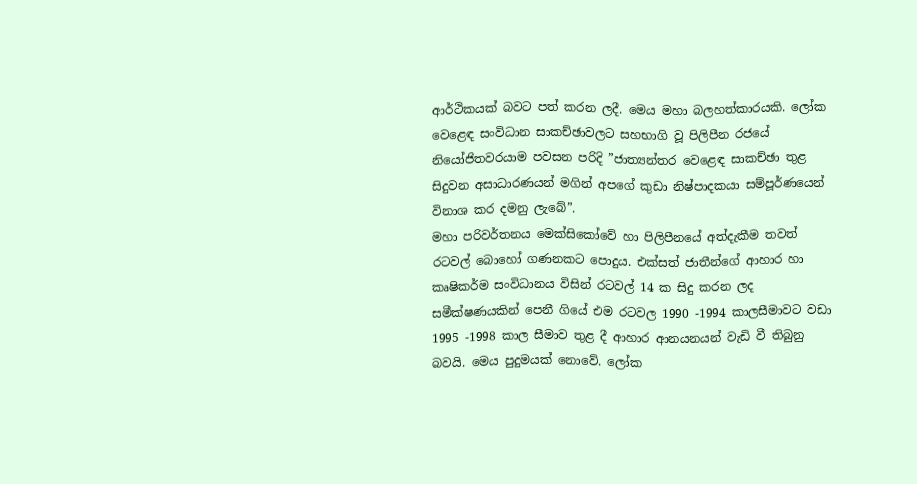ආර්ථිකයක් බවට පත් කරන ලදී. මෙය මහා බලහත්කාරයකි. ලෝක වෙළෙඳ සංවිධාන සාකච්ඡාවලට සහභාගි වූ පිලිපීන රජයේ නියෝජිතවරයාම පවසන පරිදි ”ජාත්‍යන්තර වෙළෙඳ සාකච්ඡා තුළ සිදුවන අසාධාරණයන් මගින් අපගේ කුඩා නිෂ්පාදකයා සම්පූර්ණයෙන් විනාශ කර දමනු ලැබේ”.
මහා පරිවර්තනය මෙක්සිකෝවේ හා පිලිපීනයේ අත්දැකීම තවත් රටවල් බොහෝ ගණනකට පොදුය. එක්සත් ජාතීන්ගේ ආහාර හා කෘෂිකර්ම සංවිධානය විසින් රටවල් 14 ක සිදු කරන ලද සමීක්ෂණයකින් පෙනී ගියේ එම රටවල 1990 -1994 කාලසීමාවට වඩා 1995 -1998 කාල සීමාව තුළ දී ආහාර ආනයනයන් වැඩි වී තිබුනු බවයි. මෙය පුදුමයක් නොවේ. ලෝක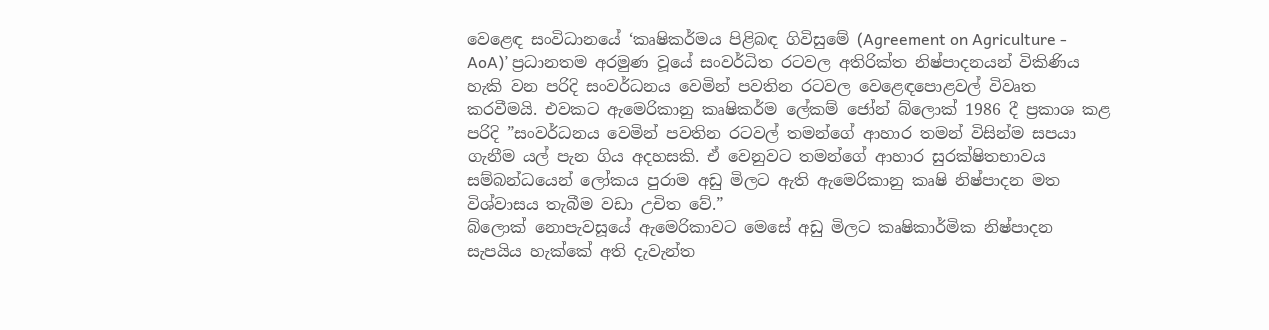වෙළෙඳ සංවිධානයේ ‘කෘෂිකර්මය පිළිබඳ ගිවිසුමේ (Agreement on Agriculture - AoA)’ ප්‍රධානතම අරමුණ වූයේ සංවර්ධිත රටවල අතිරික්ත නිෂ්පාදනයන් විකිණිය හැකි වන පරිදි සංවර්ධනය වෙමින් පවතින රටවල වෙළෙඳපොළවල් විවෘත කරවීමයි. එවකට ඇමෙරිකානු කෘෂිකර්ම ලේකම් ජෝන් බ්ලොක් 1986 දී ප්‍රකාශ කළ පරිදි ”සංවර්ධනය වෙමින් පවතින රටවල් තමන්ගේ ආහාර තමන් විසින්ම සපයා ගැනීම යල් පැන ගිය අදහසකි. ඒ වෙනුවට තමන්ගේ ආහාර සුරක්ෂිතභාවය සම්බන්ධයෙන් ලෝකය පුරාම අඩු මිලට ඇති ඇමෙරිකානු කෘෂි නිෂ්පාදන මත විශ්වාසය තැබීම වඩා උචිත වේ.”
බ්ලොක් නොපැවසූයේ ඇමෙරිකාවට මෙසේ අඩු මිලට කෘෂිකාර්මික නිෂ්පාදන සැපයිය හැක්කේ අති දැවැන්ත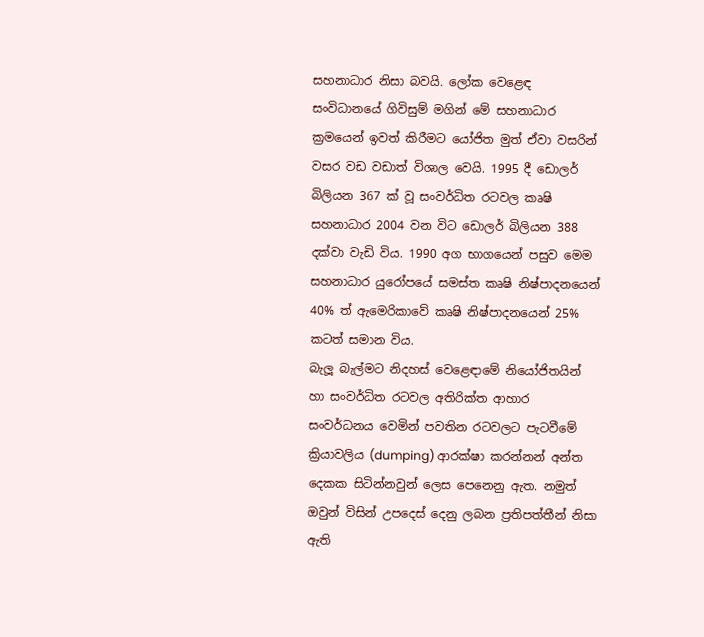සහනාධාර නිසා බවයි. ලෝක වෙළෙඳ සංවිධානයේ ගිවිසුම් මගින් මේ සහනාධාර ක්‍රමයෙන් ඉවත් කිරීමට යෝජිත මුත් ඒවා වසරින් වසර වඩ වඩාත් විශාල වෙයි. 1995 දී ඩොලර් බිලියන 367 ක් වූ සංවර්ධිත රටවල කෘෂි සහනාධාර 2004 වන විට ඩොලර් බිලියන 388 දක්වා වැඩි විය. 1990 අග භාගයෙන් පසුව මෙම සහනාධාර යුරෝපයේ සමස්ත කෘෂි නිෂ්පාදනයෙන් 40% ත් ඇමෙරිකාවේ කෘෂි නිෂ්පාදනයෙන් 25% කටත් සමාන විය.
බැලූ බැල්මට නිදහස් වෙළෙඳාමේ නියෝජිතයින් හා සංවර්ධිත රටවල අතිරික්ත ආහාර සංවර්ධනය වෙමින් පවතින රටවලට පැටවීමේ ක්‍රියාවලිය (dumping) ආරක්ෂා කරන්නන් අන්ත දෙකක සිටින්නවුන් ලෙස පෙනෙනු ඇත. නමුත් ඔවුන් විසින් උපදෙස් දෙනු ලබන ප්‍රතිපත්තීන් නිසා ඇති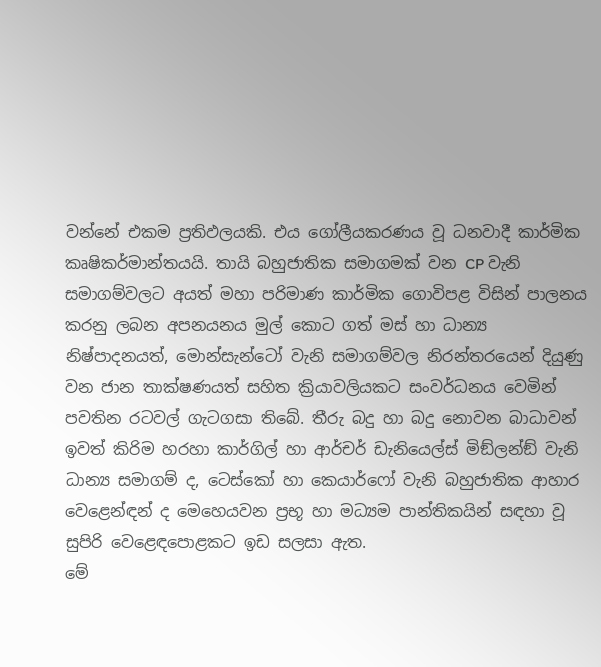වන්නේ එකම ප්‍රතිඵලයකි. එය ගෝලීයකරණය වූ ධනවාදී කාර්මික කෘෂිකර්මාන්තයයි. තායි බහුජාතික සමාගමක් වන CP වැනි සමාගම්වලට අයත් මහා පරිමාණ කාර්මික ගොවිපළ විසින් පාලනය කරනු ලබන අපනයනය මුල් කොට ගත් මස් හා ධාන්‍ය නිෂ්පාදනයත්, මොන්සැන්ටෝ වැනි සමාගම්වල නිරන්තරයෙන් දියුණු වන ජාන තාක්ෂණයත් සහිත ක්‍රියාවලියකට සංවර්ධනය වෙමින් පවතින රටවල් ගැටගසා තිබේ. තීරු බදු හා බදු නොවන බාධාවන් ඉවත් කිරිම හරහා කාර්ගිල් හා ආර්චර් ඩැනියෙල්ස් මිඞ්ලන්ඞ් වැනි ධාන්‍ය සමාගම් ද, ටෙස්කෝ හා කෙයාර්ෆෝ වැනි බහුජාතික ආහාර වෙළෙන්ඳන් ද මෙහෙයවන ප්‍රභූ හා මධ්‍යම පාන්තිකයින් සඳහා වූ සුපිරි වෙළෙඳපොළකට ඉඩ සලසා ඇත.
මේ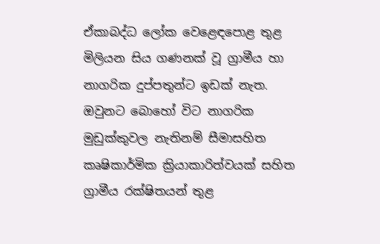ඒකාබද්ධ ලෝක වෙළෙඳපොළ තුළ මිලියන සිය ගණනක් වූ ග්‍රාමීය හා නාගරික දුප්පතුන්ට ඉඩක් නැත. ඔවුනට බොහෝ විට නාගරික මුඩුක්කුවල නැතිනම් සීමාසහිත කෘෂිකාර්මික ක්‍රියාකාරිත්වයක් සහිත ග්‍රාමීය රක්ෂිතයන් තුළ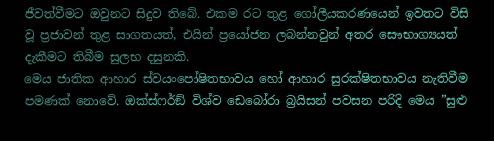ජීවත්වීමට ඔවුනට සිදුව තිබේ. එකම රට තුළ ගෝලීයකරණයෙන් ඉවතට විසි වූ ප්‍රජාවන් තුළ සාගතයත්, එයින් ප්‍රයෝජන ලබන්නවුන් අතර සෞභාග්‍යයත් දැකීමට තිබීම සුලභ දසුනකි.
මෙය ජාතික ආහාර ස්වයංපෝෂිතභාවය හෝ ආහාර සුරක්ෂිතභාවය නැතිවීම පමණක් නොවේ. ඔක්ස්ෆර්ඞ් විශ්ව ඩෙබෝරා බ්‍රයිසන් පවසන පරිදි මෙය ”සුළු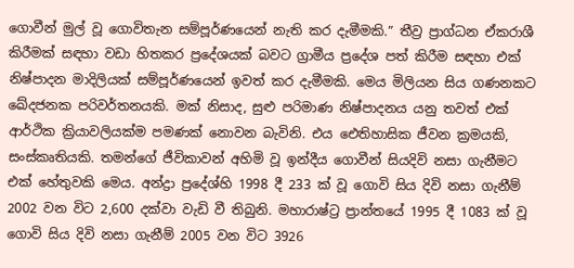ගොවීන් මුල් වූ ගොවිතැන සම්පූර්ණයෙන් නැති කර දැමීමකි.” තීව්‍ර ප්‍රාග්ධන ඒකරාශී කිරීමක් සඳහා වඩා හිතකර ප්‍රදේශයක් බවට ග්‍රාමීය ප්‍රදේශ පත් කිරීම සඳහා එක් නිෂ්පාදන මාදිලියක් සම්පූර්ණයෙන් ඉවත් කර දැමීමකි. මෙය මිලියන සිය ගණනකට ඛේදජනක පරිවර්තනයකි. මක් නිසාද, සුළු පරිමාණ නිෂ්පාදනය යනු තවත් එක් ආර්ථික ක්‍රියාවලියක්ම පමණක් නොවන බැවිනි. එය ඓතිහාසික ජීවන ක්‍රමයකි, සංස්කෘතියකි. තමන්ගේ ජීවිකාවන් අහිමි වූ ඉන්දීය ගොවීන් සියදිවි නසා ගැනීමට එක් හේතුවකි මෙය. අන්ද්‍රා ප්‍රදේශ්හි 1998 දී 233 ක් වූ ගොවි සිය දිවි නසා ගැනීම් 2002 වන විට 2,600 දක්වා වැඩි වී තිබුනි. මහාරාෂ්ට්‍ර ප්‍රාන්තයේ 1995 දී 1083 ක් වූ ගොවි සිය දිවි නසා ගැනීම් 2005 වන විට 3926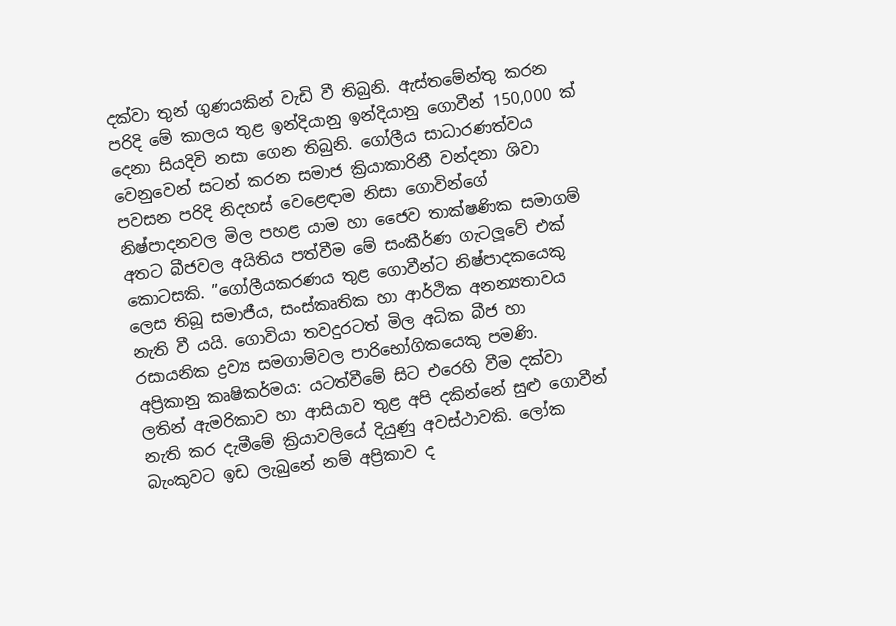දක්වා තුන් ගුණයකින් වැඩි වී තිබුනි. ඇස්තමේන්තු කරන පරිදි මේ කාලය තුළ ඉන්දියානු ඉන්දියානු ගොවීන් 150,000 ක් දෙනා සියදිවි නසා ගෙන තිබුනි. ගෝලීය සාධාරණත්වය වෙනුවෙන් සටන් කරන සමාජ ක්‍රියාකාරිනී වන්දනා ශිවා පවසන පරිදි නිදහස් වෙළෙඳාම නිසා ගොවින්ගේ නිෂ්පාදනවල මිල පහළ යාම හා ජෛව තාක්ෂණික සමාගම් අතට බීජවල අයිතිය පත්වීම මේ සංකීර්ණ ගැටලූවේ එක් කොටසකි. ”ගෝලීයකරණය තුළ ගොවීන්ට නිෂ්පාදකයෙකු ලෙස තිබූ සමාජීය, සංස්කෘතික හා ආර්ථික අනන්‍යතාවය නැති වී යයි. ගොවියා තවදුරටත් මිල අධික බීජ හා රසායනික ද්‍රව්‍ය සමගාම්වල පාරිභෝගිකයෙකු පමණි.
අප්‍රිකානු කෘෂිකර්මය: යටත්වීමේ සිට එරෙහි වීම දක්වා ලතින් ඇමරිකාව හා ආසියාව තුළ අපි දකින්නේ සුළු ගොවීන් නැති කර දැමීමේ ක්‍රියාවලියේ දියුණු අවස්ථාවකි. ලෝක බැංකුවට ඉඩ ලැබුනේ නම් අප්‍රිකාව ද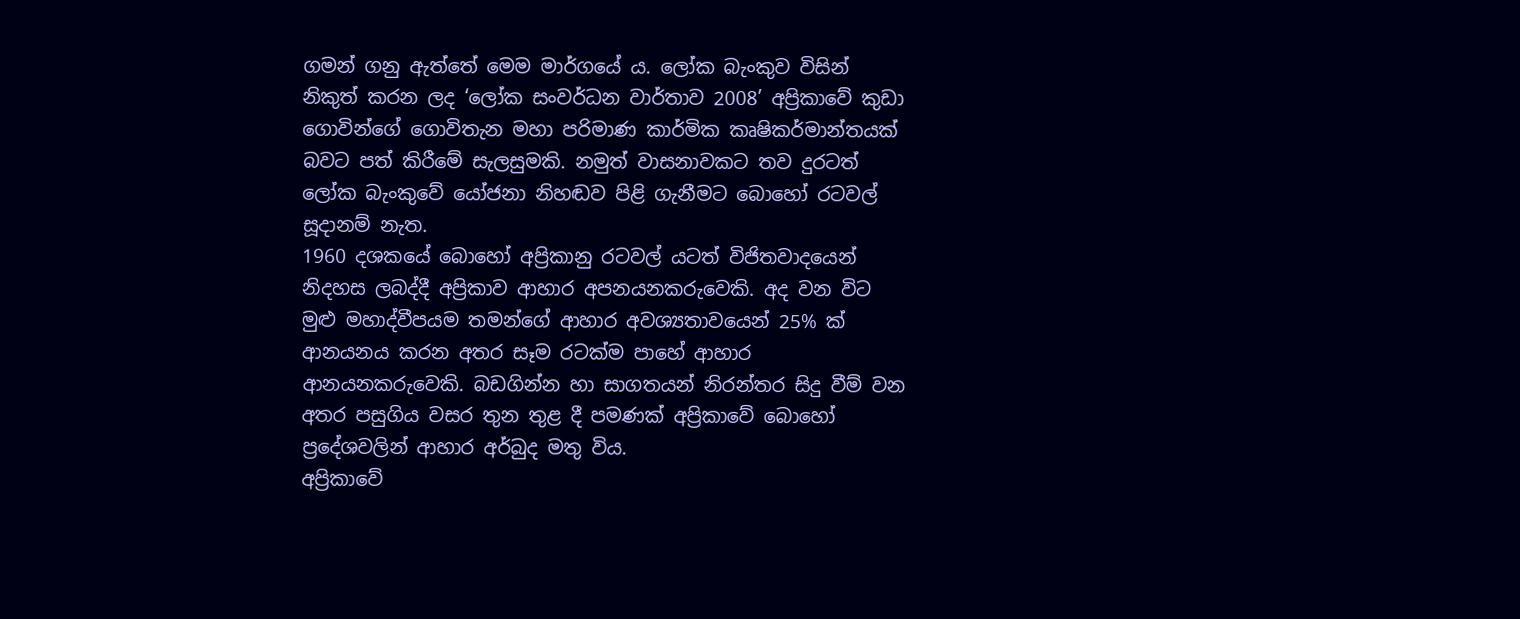ගමන් ගනු ඇත්තේ මෙම මාර්ගයේ ය. ලෝක බැංකුව විසින් නිකුත් කරන ලද ‘ලෝක සංවර්ධන වාර්තාව 2008’ අප්‍රිකාවේ කුඩා ගොවින්ගේ ගොවිතැන මහා පරිමාණ කාර්මික කෘෂිකර්මාන්තයක් බවට පත් කිරීමේ සැලසුමකි. නමුත් වාසනාවකට තව දුරටත් ලෝක බැංකුවේ යෝජනා නිහඬව පිළි ගැනීමට බොහෝ රටවල් සූදානම් නැත.
1960 දශකයේ බොහෝ අප්‍රිකානු රටවල් යටත් විජිතවාදයෙන් නිදහස ලබද්දී අප්‍රිකාව ආහාර අපනයනකරුවෙකි. අද වන විට මුළු මහාද්වීපයම තමන්ගේ ආහාර අවශ්‍යතාවයෙන් 25% ක් ආනයනය කරන අතර සෑම රටක්ම පාහේ ආහාර ආනයනකරුවෙකි. බඩගින්න හා සාගතයන් නිරන්තර සිදු වීම් වන අතර පසුගිය වසර තුන තුළ දී පමණක් අප්‍රිකාවේ බොහෝ ප්‍රදේශවලින් ආහාර අර්බුද මතු විය.
අප්‍රිකාවේ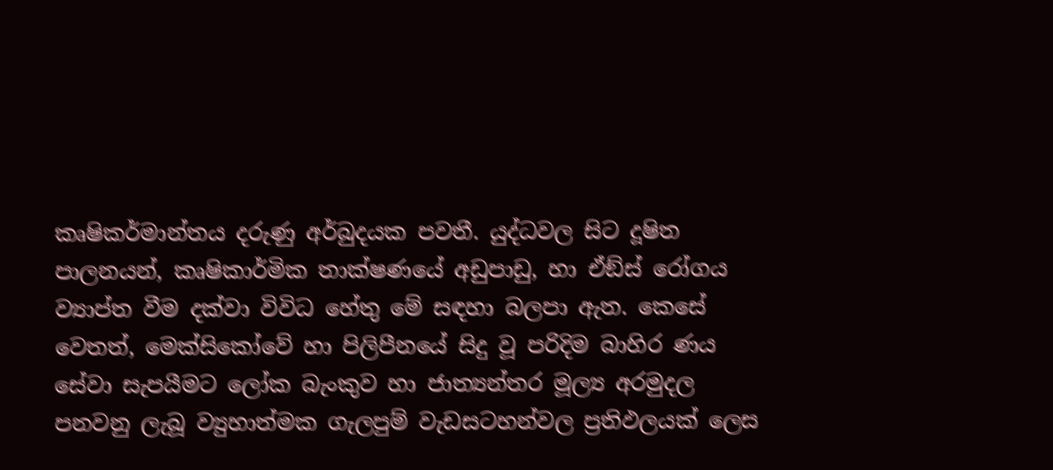කෘෂිකර්මාන්තය දරුණු අර්බුදයක පවතී. යුද්ධවල සිට දූෂිත පාලනයන්, කෘෂිකාර්මික තාක්ෂණයේ අඩුපාඩු, හා ඒඞ්ස් රෝගය ව්‍යාප්ත වීම දක්වා විවිධ හේතු මේ සඳහා බලපා ඇත. කෙසේ වෙතත්, මෙක්සිකෝවේ හා පිලිපීනයේ සිදු වූ පරිදිම බාහිර ණය සේවා සැපයීමට ලෝක බැංකුව හා ජාත්‍යන්තර මූල්‍ය අරමුදල පනවනු ලැබූ ව්‍යුහාත්මක ගැලපුම් වැඩසටහන්වල ප්‍රතිඵලයක් ලෙස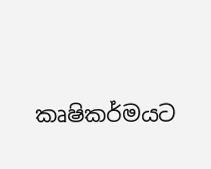කෘෂිකර්මයට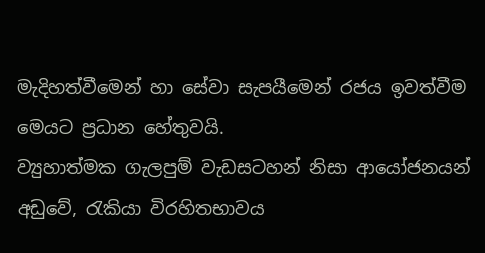මැදිහත්වීමෙන් හා සේවා සැපයීමෙන් රජය ඉවත්වීම මෙයට ප්‍රධාන හේතුවයි.
ව්‍යුහාත්මක ගැලපුම් වැඩසටහන් නිසා ආයෝජනයන් අඩුවේ, රැකියා විරහිතභාවය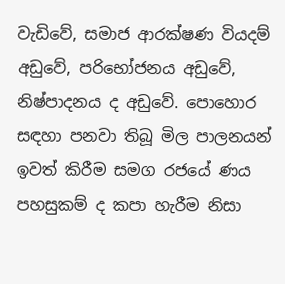වැඩිවේ, සමාජ ආරක්ෂණ වියදම් අඩුවේ, පරිභෝජනය අඩුවේ, නිෂ්පාදනය ද අඩුවේ. පොහොර සඳහා පනවා තිබූ මිල පාලනයන් ඉවත් කිරීම සමග රජයේ ණය පහසුකම් ද කපා හැරීම නිසා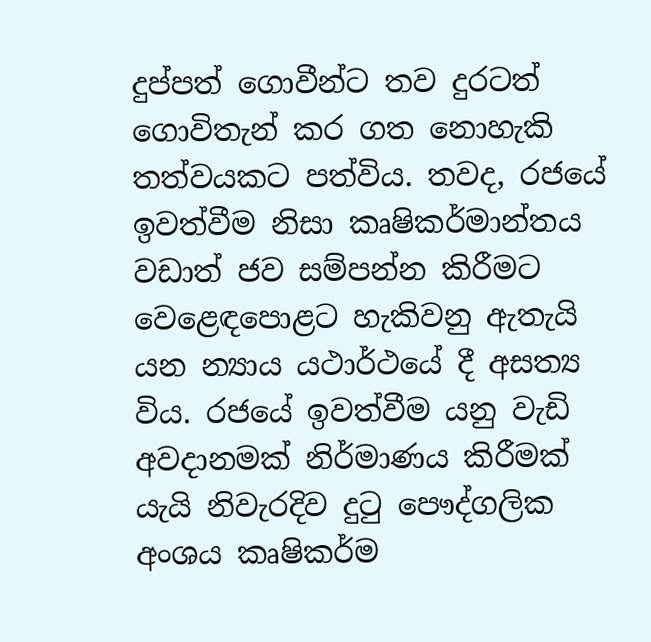දුප්පත් ගොවීන්ට තව දුරටත් ගොවිතැන් කර ගත නොහැකි තත්වයකට පත්විය. තවද, රජයේ ඉවත්වීම නිසා කෘෂිකර්මාන්තය වඩාත් ජව සම්පන්න කිරීමට වෙළෙඳපොළට හැකිවනු ඇතැයි යන න්‍යාය යථාර්ථයේ දී අසත්‍ය විය. රජයේ ඉවත්වීම යනු වැඩි අවදානමක් නිර්මාණය කිරීමක් යැයි නිවැරදිව දුටු පෞද්ගලික අංශය කෘෂිකර්ම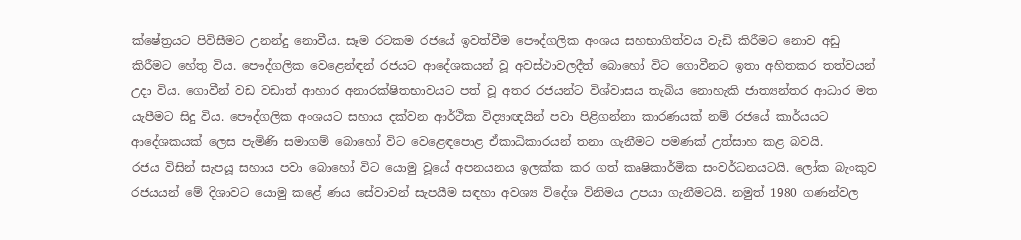ක්ෂේත්‍රයට පිවිසීමට උනන්දු නොවීය. සෑම රටකම රජයේ ඉවත්වීම පෞද්ගලික අංශය සහභාගිත්වය වැඩි කිරීමට නොව අඩු කිරීමට හේතු විය. පෞද්ගලික වෙළෙන්ඳන් රජයට ආදේශකයන් වූ අවස්ථාවලදීත් බොහෝ විට ගොවීනට ඉතා අහිතකර තත්වයන් උදා විය. ගොවීන් වඩ වඩාත් ආහාර අනාරක්ෂිතභාවයට පත් වූ අතර රජයන්ට විශ්වාසය තැබිය නොහැකි ජාත්‍යන්තර ආධාර මත යැපීමට සිදු විය. පෞද්ගලික අංශයට සහාය දක්වන ආර්ථික විද්‍යාඥයින් පවා පිළිගන්නා කාරණයක් නම් රජයේ කාර්යයට ආදේශකයක් ලෙස පැමිණි සමාගම් බොහෝ විට වෙළෙඳපොළ ඒකාධිකාරයන් තනා ගැනීමට පමණක් උත්සාහ කළ බවයි.
රජය විසින් සැපයූ සහාය පවා බොහෝ විට යොමු වූයේ අපනයනය ඉලක්ක කර ගත් කෘෂිකාර්මික සංවර්ධනයටයි. ලෝක බැංකුව රජයයන් මේ දිශාවට යොමු කළේ ණය සේවාවන් සැපයීම සඳහා අවශ්‍ය විදේශ විනිමය උපයා ගැනීමටයි. නමුත් 1980 ගණන්වල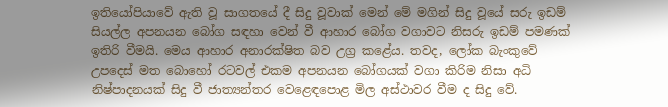ඉතියෝපියාවේ ඇති වූ සාගතයේ දී සිදු වූවාක් මෙන් මේ මගින් සිදු වූයේ සරු ඉඩම් සියල්ල අපනයන බෝග සඳහා වෙන් වී ආහාර බෝග වගාවට නිසරු ඉඩම් පමණක් ඉතිරි වීමයි. මෙය ආහාර අනාරක්ෂිත බව උග්‍ර කළේය. තවද, ලෝක බැංකුවේ උපදෙස් මත බොහෝ රටවල් එකම අපනයන බෝගයක් වගා කිරිම නිසා අධි නිෂ්පාදනයක් සිදු වී ජාත්‍යන්තර වෙළෙඳපොළ මිල අස්ථාවර වීම ද සිදු වේ.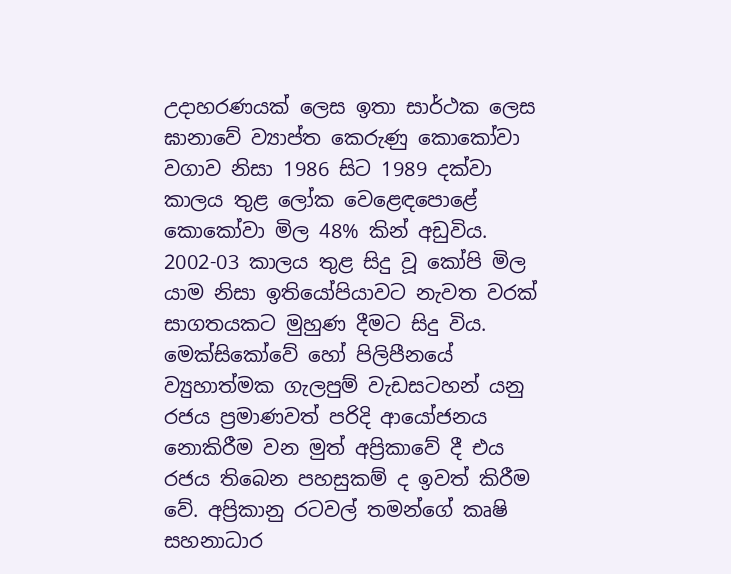උදාහරණයක් ලෙස ඉතා සාර්ථක ලෙස ඝානාවේ ව්‍යාප්ත කෙරුණු කොකෝවා වගාව නිසා 1986 සිට 1989 දක්වා කාලය තුළ ලෝක වෙළෙඳපොළේ කොකෝවා මිල 48% කින් අඩුවිය. 2002-03 කාලය තුළ සිදු වූ කෝපි මිල යාම නිසා ඉතියෝපියාවට නැවත වරක් සාගතයකට මුහුණ දීමට සිදු විය. මෙක්සිකෝවේ හෝ පිලිපීනයේ ව්‍යුහාත්මක ගැලපුම් වැඩසටහන් යනු රජය ප්‍රමාණවත් පරිදි ආයෝජනය නොකිරීම වන මුත් අප්‍රිකාවේ දී එය රජය තිබෙන පහසුකම් ද ඉවත් කිරීම වේ. අප්‍රිකානු රටවල් තමන්ගේ කෘෂි සහනාධාර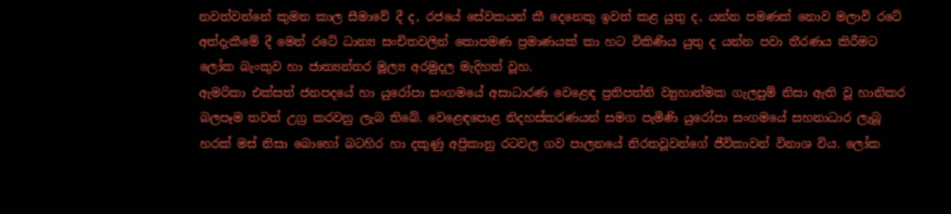නවත්වන්නේ කුමන කාල සීමාවේ දී ද, රජයේ සේවකයන් කී දෙනෙකු ඉවත් කළ යුතු ද, යන්න පමණක් නොව මලාවි රටේ අත්දැකීමේ දී මෙන් රටේ ධාන්‍ය සංචිතවලින් කොපමණ ප්‍රමාණයක් කා හට විකිණිය යුතු ද යන්න පවා තීරණය කිරීමට ලෝක බැංකුව හා ජාත්‍යන්තර මූල්‍ය අරමුදල මැදිහත් වූහ.
ඇමරිකා එක්සත් ජනපදයේ හා යුරෝපා සංගමයේ අසාධාරණ වෙළෙඳ ප්‍රතිපත්ති ව්‍යුහාත්මක ගැලපුම් නිසා ඇති වූ හානිකර බලපෑම තවත් උග්‍ර කරවනු ලැබ තිබේ. වෙළෙඳපොළ නිදහස්කරණයන් සමග පැමිණි යුරෝපා සංගමයේ සහනාධාර ලැබූ හරක් මස් නිසා බොහෝ බටහිර හා දකුණු අප්‍රිකානු රටවල ගව පාලනයේ නිරතවූවන්ගේ ජීවිකාවන් විනාශ විය. ලෝක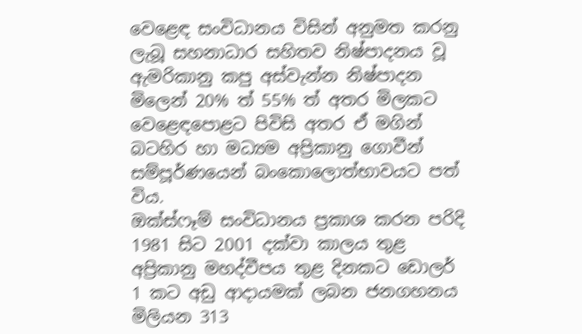වෙළෙඳ සංවිධානය විසින් අනුමත කරනු ලැබූ සහනාධාර සහිතව නිෂ්පාදනය වූ ඇමරිකානු කපු අස්වැන්න නිෂ්පාදන මිලෙන් 20% ත් 55% ත් අතර මිලකට වෙළෙඳපොළට පිවිසි අතර ඒ මගින් බටහිර හා මධ්‍යම අප්‍රිකානු ගොවීන් සම්පූර්ණයෙන් බංකොලොත්භාවයට පත් විය.
ඔක්ස්ෆෑම් සංවිධානය ප්‍රකාශ කරන පරිදි 1981 සිට 2001 දක්වා කාලය තුළ අප්‍රිකානු මහද්වීපය තුළ දිනකට ඩොලර් 1 කට අඩු ආදායමක් ලබන ජනගහනය මිලියන 313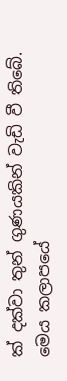ක් දක්වා තුන් ගුණයකින් වැඩි වී තිබේ. මෙය කලාපයේ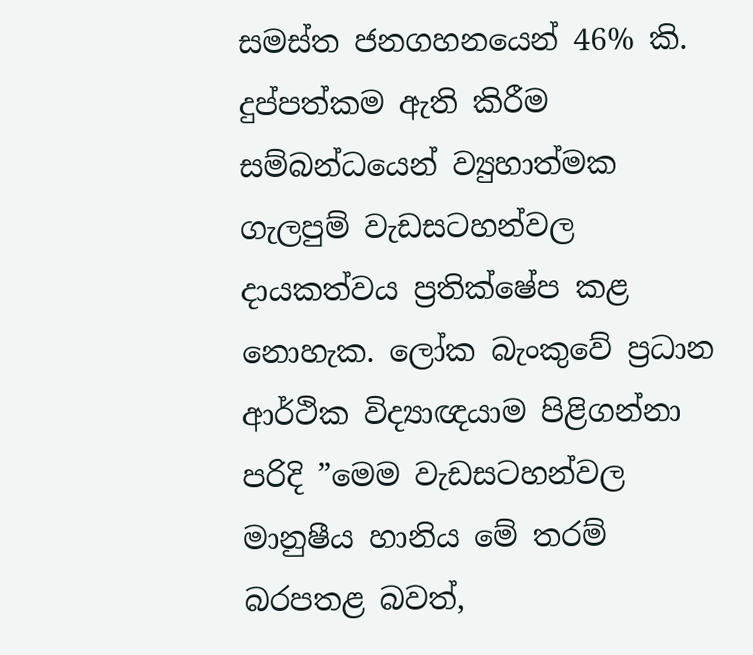සමස්ත ජනගහනයෙන් 46% කි. දුප්පත්කම ඇති කිරීම සම්බන්ධයෙන් ව්‍යුහාත්මක ගැලපුම් වැඩසටහන්වල දායකත්වය ප්‍රතික්ෂේප කළ නොහැක. ලෝක බැංකුවේ ප්‍රධාන ආර්ථික විද්‍යාඥයාම පිළිගන්නා පරිදි ”මෙම වැඩසටහන්වල මානුෂීය හානිය මේ තරම් බරපතළ බවත්,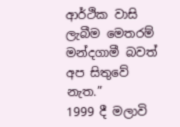ආර්ථික වාසි ලැබීම මෙතරම් මන්දගාමී බවත් අප සිතුවේ නැත.”
1999 දී මලාවි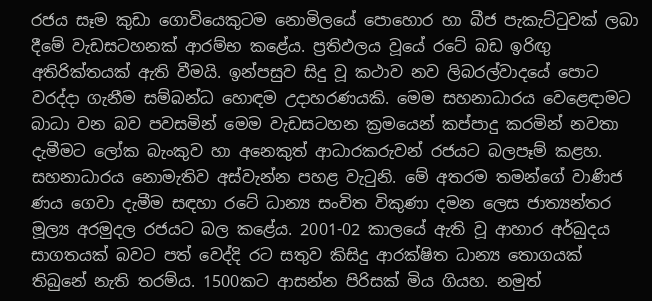රජය සෑම කුඩා ගොවියෙකුටම නොමිලයේ පොහොර හා බීජ පැකැට්ටුවක් ලබා දීමේ වැඩසටහනක් ආරම්භ කළේය. ප්‍රතිඵලය වූයේ රටේ බඩ ඉරිඟු අතිරික්තයක් ඇති වීමයි. ඉන්පසුව සිදු වූ කථාව නව ලිබරල්වාදයේ පොට වරද්දා ගැනීම සම්බන්ධ හොඳම උදාහරණයකි. මෙම සහනාධාරය වෙළෙඳාමට බාධා වන බව පවසමින් මෙම වැඩසටහන ක්‍රමයෙන් කප්පාදු කරමින් නවතා දැමීමට ලෝක බැංකුව හා අනෙකුත් ආධාරකරුවන් රජයට බලපෑම් කළහ. සහනාධාරය නොමැතිව අස්වැන්න පහළ වැටුනි. මේ අතරම තමන්ගේ වාණිජ ණය ගෙවා දැමීම සඳහා රටේ ධාන්‍ය සංචිත විකුණා දමන ලෙස ජාත්‍යන්තර මූල්‍ය අරමුදල රජයට බල කළේය. 2001-02 කාලයේ ඇති වූ ආහාර අර්බුදය සාගතයක් බවට පත් වෙද්දි රට සතුව කිසිදු ආරක්ෂිත ධාන්‍ය තොගයක් තිබුනේ නැති තරම්ය. 1500කට ආසන්න පිරිසක් මිය ගියහ. නමුත්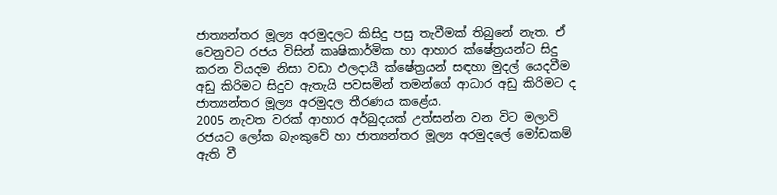ජාත්‍යන්තර මූල්‍ය අරමුදලට කිසිදු පසු තැවීමක් තිබුනේ නැත. ඒ වෙනුවට රජය විසින් කෘෂිකාර්මික හා ආහාර ක්ෂේත්‍රයන්ට සිදු කරන වියදම නිසා වඩා ඵලදායී ක්ෂේත්‍රයන් සඳහා මුදල් යෙදවීම අඩු කිරිමට සිදුව ඇතැයි පවසමින් තමන්ගේ ආධාර අඩු කිරිමට ද ජාත්‍යන්තර මූල්‍ය අරමුදල තීරණය කළේය.
2005 නැවත වරක් ආහාර අර්බුදයක් උත්සන්න වන විට මලාවි රජයට ලෝක බැංකුවේ හා ජාත්‍යන්තර මූල්‍ය අරමුදලේ මෝඩකම් ඇති වී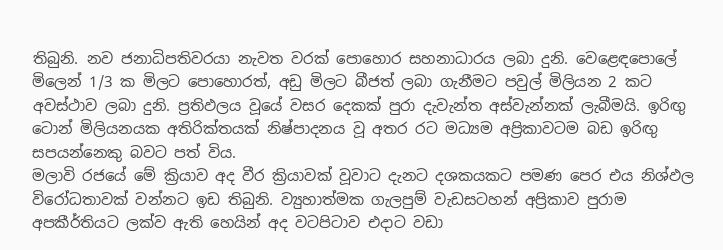තිබුනි. නව ජනාධිපතිවරයා නැවත වරක් පොහොර සහනාධාරය ලබා දුනි. වෙළෙඳපොලේ මිලෙන් 1/3 ක මිලට පොහොරත්, අඩු මිලට බීජත් ලබා ගැනීමට පවුල් මිලියන 2 කට අවස්ථාව ලබා දුනි. ප්‍රතිඵලය වූයේ වසර දෙකක් පුරා දැවැන්ත අස්වැන්නක් ලැබීමයි. ඉරිඟු ටොන් මිලියනයක අතිරික්තයක් නිෂ්පාදනය වූ අතර රට මධ්‍යම අප්‍රිකාවටම බඩ ඉරිඟු සපයන්නෙකු බවට පත් විය.
මලාවි රජයේ මේ ක්‍රියාව අද වීර ක්‍රියාවක් වූවාට දැනට දශකයකට පමණ පෙර එය නිශ්ඵල විරෝධතාවක් වන්නට ඉඩ තිබුනි. ව්‍යුහාත්මක ගැලපුම් වැඩසටහන් අප්‍රිකාව පුරාම අපකීර්තියට ලක්ව ඇති හෙයින් අද වටපිටාව එදාට වඩා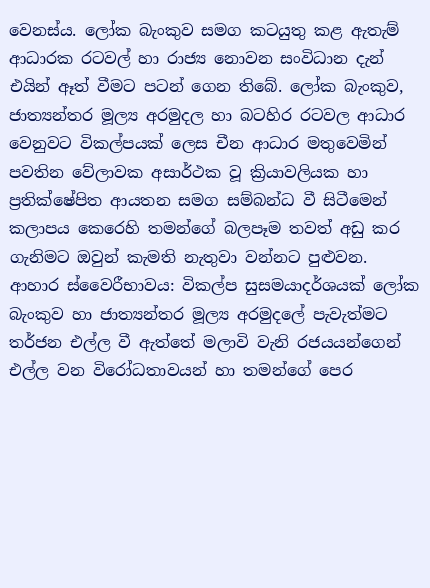වෙනස්ය. ලෝක බැංකුව සමග කටයුතු කළ ඇතැම් ආධාරක රටවල් හා රාජ්‍ය නොවන සංවිධාන දැන් එයින් ඈත් වීමට පටන් ගෙන තිබේ. ලෝක බැංකුව, ජාත්‍යන්තර මූල්‍ය අරමුදල හා බටහිර රටවල ආධාර වෙනුවට විකල්පයක් ලෙස චීන ආධාර මතුවෙමින් පවතින වේලාවක අසාර්ථක වූ ක්‍රියාවලියක හා ප්‍රතික්ෂේපිත ආයතන සමග සම්බන්ධ වී සිටීමෙන් කලාපය කෙරෙහි තමන්ගේ බලපෑම තවත් අඩු කර ගැනිමට ඔවුන් කැමති නැතුවා වන්නට පුළුවන.
ආහාර ස්වෛරීභාවය: විකල්ප සුසමයාදර්ශයක් ලෝක බැංකුව හා ජාත්‍යන්තර මූල්‍ය අරමුදලේ පැවැත්මට තර්ජන එල්ල වී ඇත්තේ මලාවි වැනි රජයයන්ගෙන් එල්ල වන විරෝධතාවයන් හා තමන්ගේ පෙර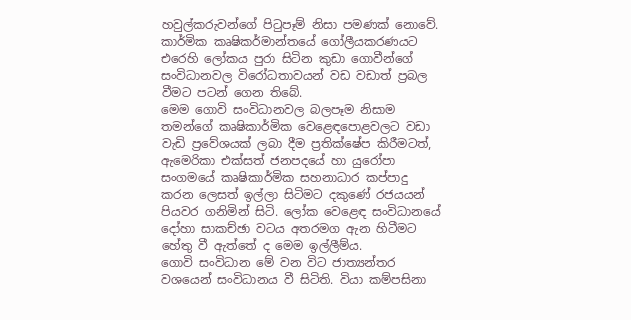හවුල්කරුවන්ගේ පිටුපෑම් නිසා පමණක් නොවේ. කාර්මික කෘෂිකර්මාන්තයේ ගෝලීයකරණයට එරෙහි ලෝකය පුරා සිටින කුඩා ගොවීන්ගේ සංවිධානවල විරෝධතාවයන් වඩ වඩාත් ප්‍රබල වීමට පටන් ගෙන තිබේ.
මෙම ගොවි සංවිධානවල බලපෑම නිසාම තමන්ගේ කෘෂිකාර්මික වෙළෙඳපොළවලට වඩා වැඩි ප්‍රවේශයක් ලබා දීම ප්‍රතික්ෂේප කිරීමටත්, ඇමෙරිකා එක්සත් ජනපදයේ හා යුරෝපා සංගමයේ කෘෂිකාර්මික සහනාධාර කප්පාදු කරන ලෙසත් ඉල්ලා සිටිමට දකුණේ රජයයන් පියවර ගනිමින් සිටි. ලෝක වෙළෙඳ සංවිධානයේ දෝහා සාකච්ඡා වටය අතරමග ඇන හිටීමට හේතු වී ඇත්තේ ද මෙම ඉල්ලීම්ය.
ගොවි සංවිධාන මේ වන විට ජාත්‍යන්තර වශයෙන් සංවිධානය වී සිටිති. වියා කම්පසිනා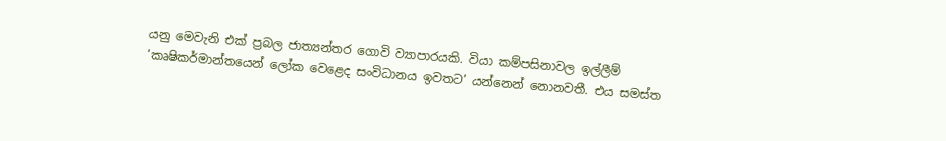යනු මෙවැනි එක් ප්‍රබල ජාත්‍යන්තර ගොවි ව්‍යාපාරයකි. වියා කම්පසිනාවල ඉල්ලීම් ‘කෘෂිකර්මාන්තයෙන් ලෝක වෙළෙද සංවිධානය ඉවතට’ යන්නෙන් නොනවතී. එය සමස්ත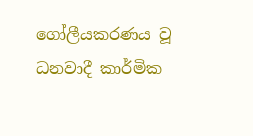ගෝලීයකරණය වූ ධනවාදී කාර්මික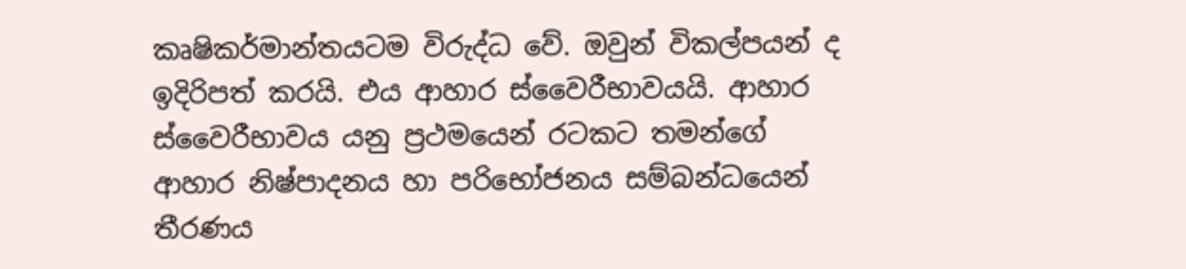කෘෂිකර්මාන්තයටම විරුද්ධ වේ. ඔවුන් විකල්පයන් ද ඉදිරිපත් කරයි. එය ආහාර ස්වෛරීභාවයයි. ආහාර ස්වෛරීභාවය යනු ප්‍රථමයෙන් රටකට තමන්ගේ ආහාර නිෂ්පාදනය හා පරිභෝජනය සම්බන්ධයෙන් තීරණය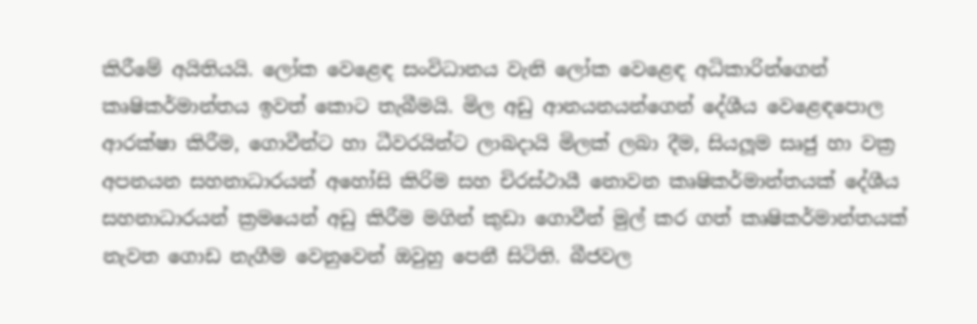කිරීමේ අයිතියයි. ලෝක වෙළෙඳ සංවිධානය වැනි ලෝක වෙළෙඳ අධිකාරින්ගෙන් කෘෂිකර්මාන්තය ඉවත් කොට තැබීමයි. මිල අඩු ආනයනයන්ගෙන් දේශීය වෙළෙඳපොල ආරක්ෂා කිරීම, ගොවීන්ට හා ධීවරයින්ට ලාබදායි මිලක් ලබා දීම, සියලූම සෘජු හා වක්‍ර අපනයන සහනාධාරයන් අහෝසි කිරිම සහ චිරස්ථායී නොවන කෘෂිකර්මාන්තයක් දේශීය සහනාධාරයන් ක්‍රමයෙන් අඩු කිරීම මගින් කුඩා ගොවීන් මුල් කර ගත් කෘෂිකර්මාන්තයක් නැවත ගොඩ නැගීම වෙනුවෙන් ඔවුහු පෙනී සිටිති. බීජවල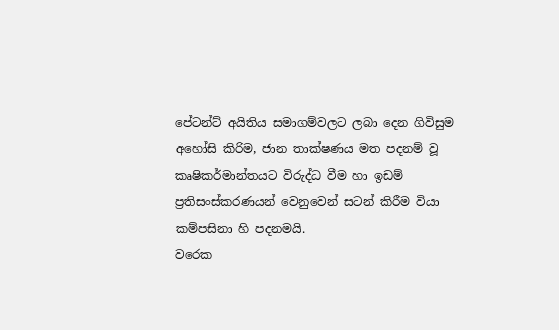පේටන්ට් අයිතිය සමාගම්වලට ලබා දෙන ගිවිසුම අහෝසි කිරිම, ජාන තාක්ෂණය මත පදනම් වූ කෘෂිකර්මාන්තයට විරුද්ධ වීම හා ඉඩම් ප්‍රතිසංස්කරණයන් වෙනුවෙන් සටන් කිරීම වියා කම්පසිනා හි පදනමයි.
වරෙක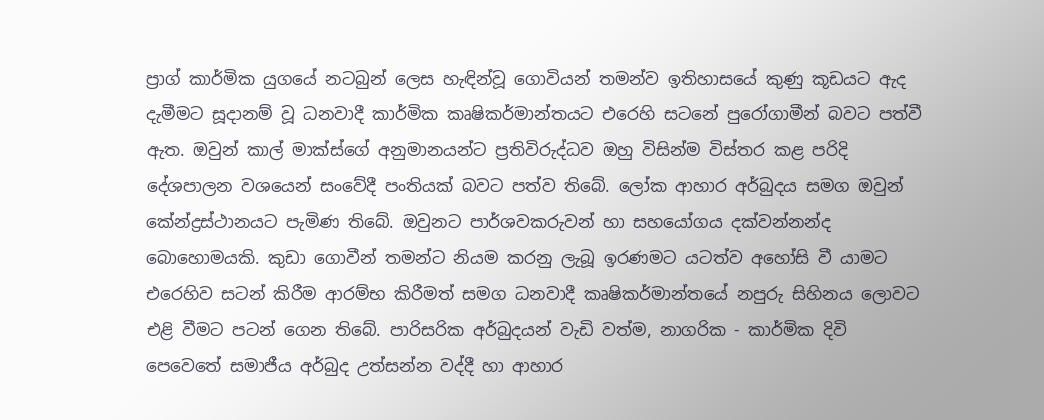ප්‍රාග් කාර්මික යුගයේ නටබුන් ලෙස හැඳින්වූ ගොවියන් තමන්ව ඉතිහාසයේ කුණු කූඩයට ඇද දැමීමට සූදානම් වූ ධනවාදී කාර්මික කෘෂිකර්මාන්තයට එරෙහි සටනේ පුරෝගාමීන් බවට පත්වී ඇත. ඔවුන් කාල් මාක්ස්ගේ අනුමානයන්ට ප්‍රතිවිරුද්ධව ඔහු විසින්ම විස්තර කළ පරිදි දේශපාලන වශයෙන් සංවේදී පංතියක් බවට පත්ව තිබේ. ලෝක ආහාර අර්බුදය සමග ඔවුන් කේන්ද්‍රස්ථානයට පැමිණ තිබේ. ඔවුනට පාර්ශවකරුවන් හා සහයෝගය දක්වන්නන්ද බොහොමයකි. කුඩා ගොවීන් තමන්ට නියම කරනු ලැබූ ඉරණමට යටත්ව අහෝසි වී යාමට එරෙහිව සටන් කිරීම ආරම්භ කිරීමත් සමග ධනවාදී කෘෂිකර්මාන්තයේ නපුරු සිහිනය ලොවට එළි වීමට පටන් ගෙන තිබේ. පාරිසරික අර්බුදයන් වැඩි වත්ම, නාගරික - කාර්මික දිවි පෙවෙතේ සමාජීය අර්බුද උත්සන්න වද්දී හා ආහාර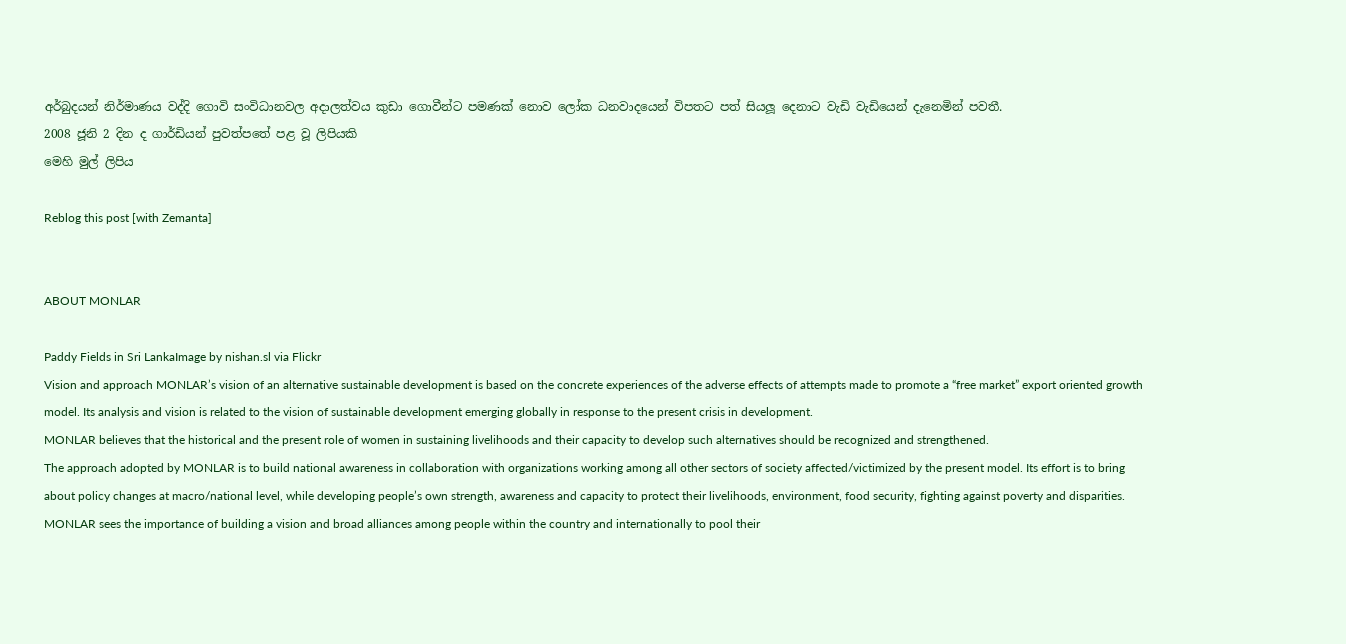අර්බුදයන් නිර්මාණය වද්දි ගොවි සංවිධානවල අදාලත්වය කුඩා ගොවීන්ට පමණක් නොව ලෝක ධනවාදයෙන් විපතට පත් සියලූ දෙනාට වැඩි වැඩියෙන් දැනෙමින් පවතී.
2008 ජූනි 2 දින ද ගාර්ඩියන් පුවත්පතේ පළ වූ ලිපියකි
මෙහි මුල් ලිපිය

Reblog this post [with Zemanta]


ABOUT MONLAR

Paddy Fields in Sri LankaImage by nishan.sl via Flickr
Vision and approach MONLAR’s vision of an alternative sustainable development is based on the concrete experiences of the adverse effects of attempts made to promote a “free market” export oriented growth model. Its analysis and vision is related to the vision of sustainable development emerging globally in response to the present crisis in development.
MONLAR believes that the historical and the present role of women in sustaining livelihoods and their capacity to develop such alternatives should be recognized and strengthened.
The approach adopted by MONLAR is to build national awareness in collaboration with organizations working among all other sectors of society affected/victimized by the present model. Its effort is to bring about policy changes at macro/national level, while developing people’s own strength, awareness and capacity to protect their livelihoods, environment, food security, fighting against poverty and disparities.
MONLAR sees the importance of building a vision and broad alliances among people within the country and internationally to pool their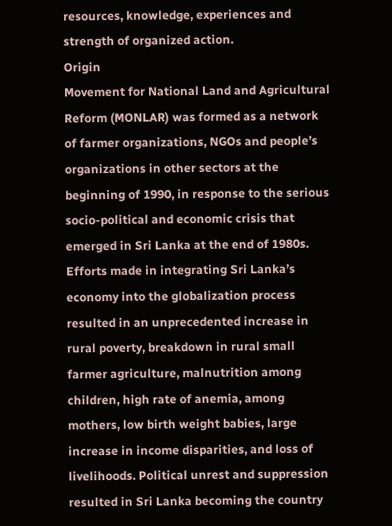resources, knowledge, experiences and strength of organized action.
Origin
Movement for National Land and Agricultural Reform (MONLAR) was formed as a network of farmer organizations, NGOs and people’s organizations in other sectors at the beginning of 1990, in response to the serious socio-political and economic crisis that emerged in Sri Lanka at the end of 1980s.
Efforts made in integrating Sri Lanka’s economy into the globalization process resulted in an unprecedented increase in rural poverty, breakdown in rural small farmer agriculture, malnutrition among children, high rate of anemia, among mothers, low birth weight babies, large increase in income disparities, and loss of livelihoods. Political unrest and suppression resulted in Sri Lanka becoming the country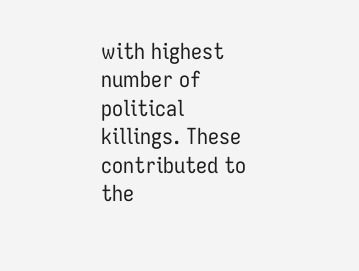with highest number of political killings. These contributed to the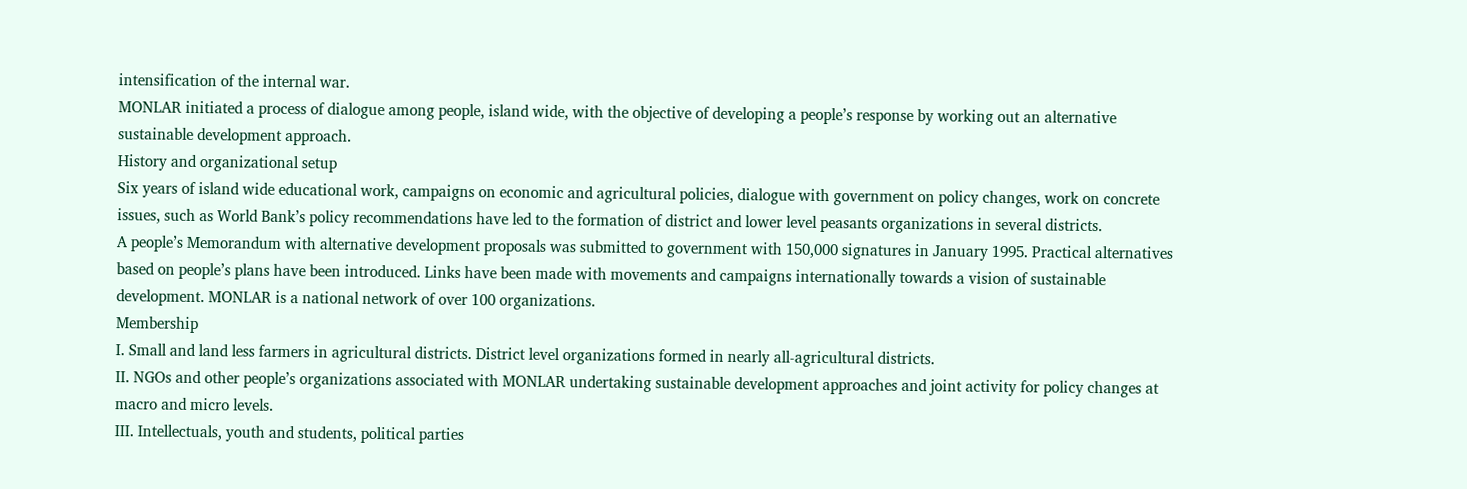intensification of the internal war.
MONLAR initiated a process of dialogue among people, island wide, with the objective of developing a people’s response by working out an alternative sustainable development approach.
History and organizational setup
Six years of island wide educational work, campaigns on economic and agricultural policies, dialogue with government on policy changes, work on concrete issues, such as World Bank’s policy recommendations have led to the formation of district and lower level peasants organizations in several districts.
A people’s Memorandum with alternative development proposals was submitted to government with 150,000 signatures in January 1995. Practical alternatives based on people’s plans have been introduced. Links have been made with movements and campaigns internationally towards a vision of sustainable development. MONLAR is a national network of over 100 organizations.
Membership
I. Small and land less farmers in agricultural districts. District level organizations formed in nearly all-agricultural districts.
II. NGOs and other people’s organizations associated with MONLAR undertaking sustainable development approaches and joint activity for policy changes at macro and micro levels.
III. Intellectuals, youth and students, political parties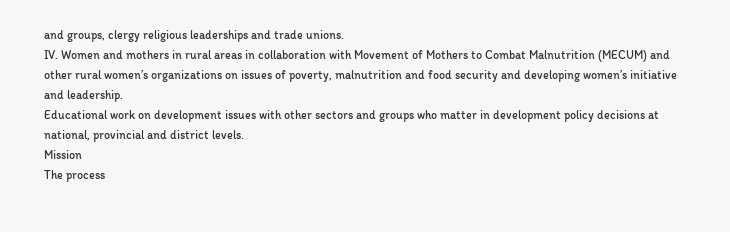and groups, clergy religious leaderships and trade unions.
IV. Women and mothers in rural areas in collaboration with Movement of Mothers to Combat Malnutrition (MECUM) and other rural women’s organizations on issues of poverty, malnutrition and food security and developing women’s initiative and leadership.
Educational work on development issues with other sectors and groups who matter in development policy decisions at national, provincial and district levels.
Mission
The process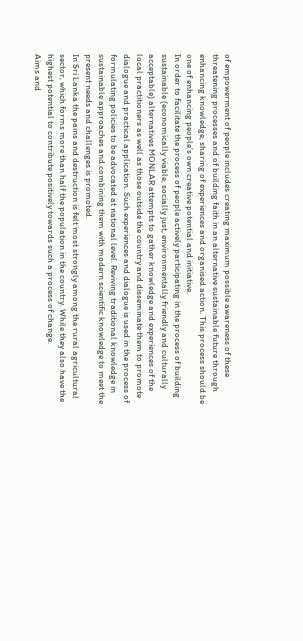of empowerment of people includes creating maximum possible awareness of these threatening processes and of building faith in an alternative sustainable future through enhancing knowledge, sharing of experiences and organised action. This process should be one of enhancing people’s own creative potential and initiative.
In order to facilitate the process of people actively participating in the process of building sustainable (economically viable, socially just, environmentally friendly and culturally acceptable) alternatives MONLAR attempts to gather knowledge and experiences of the local practitioners as well as those outside the country and disseminate them to promote dialogue and practical application. Such experiences and dialogue is used in the process of formulating policies to be advocated at national level. Reviving traditional knowledge in sustainable approaches and combining them with modern scientific knowledge to meet the present needs and challenges is promoted.
In Sri Lanka the pains and destruction is felt most strongly among the rural agricultural sector, which forms more than half the population in the country. While they also have the highest potential to contribute positively towards such a process of change.
Aims and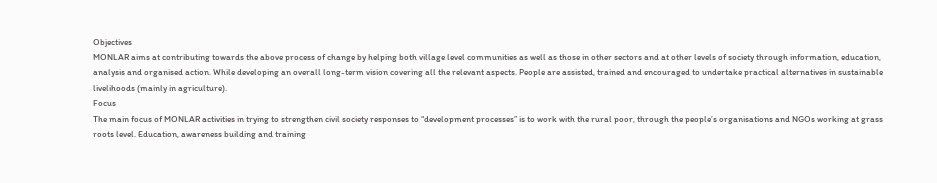Objectives
MONLAR aims at contributing towards the above process of change by helping both village level communities as well as those in other sectors and at other levels of society through information, education, analysis and organised action. While developing an overall long-term vision covering all the relevant aspects. People are assisted, trained and encouraged to undertake practical alternatives in sustainable livelihoods (mainly in agriculture).
Focus
The main focus of MONLAR activities in trying to strengthen civil society responses to “development processes” is to work with the rural poor, through the people’s organisations and NGOs working at grass roots level. Education, awareness building and training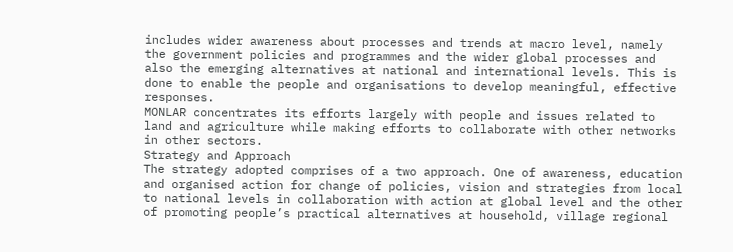includes wider awareness about processes and trends at macro level, namely the government policies and programmes and the wider global processes and also the emerging alternatives at national and international levels. This is done to enable the people and organisations to develop meaningful, effective responses.
MONLAR concentrates its efforts largely with people and issues related to land and agriculture while making efforts to collaborate with other networks in other sectors.
Strategy and Approach
The strategy adopted comprises of a two approach. One of awareness, education and organised action for change of policies, vision and strategies from local to national levels in collaboration with action at global level and the other of promoting people’s practical alternatives at household, village regional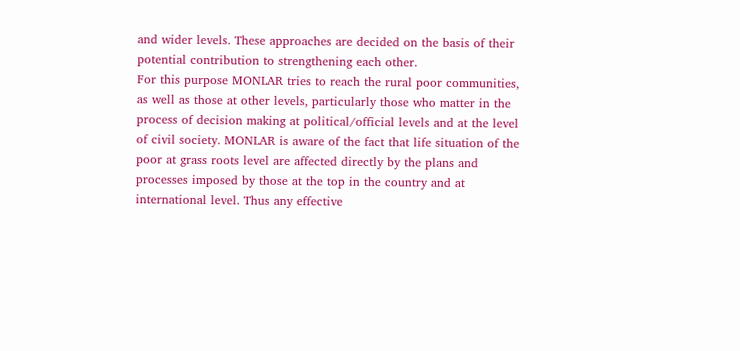and wider levels. These approaches are decided on the basis of their potential contribution to strengthening each other.
For this purpose MONLAR tries to reach the rural poor communities, as well as those at other levels, particularly those who matter in the process of decision making at political/official levels and at the level of civil society. MONLAR is aware of the fact that life situation of the poor at grass roots level are affected directly by the plans and processes imposed by those at the top in the country and at international level. Thus any effective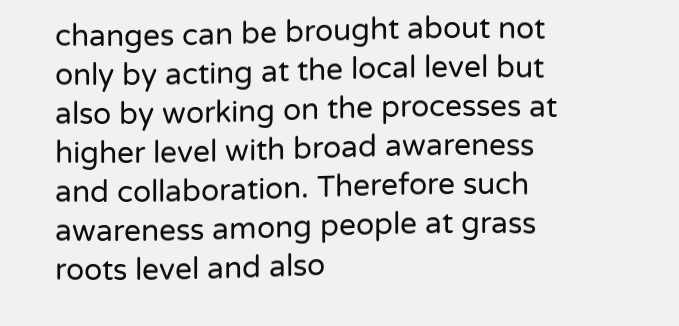changes can be brought about not only by acting at the local level but also by working on the processes at higher level with broad awareness and collaboration. Therefore such awareness among people at grass roots level and also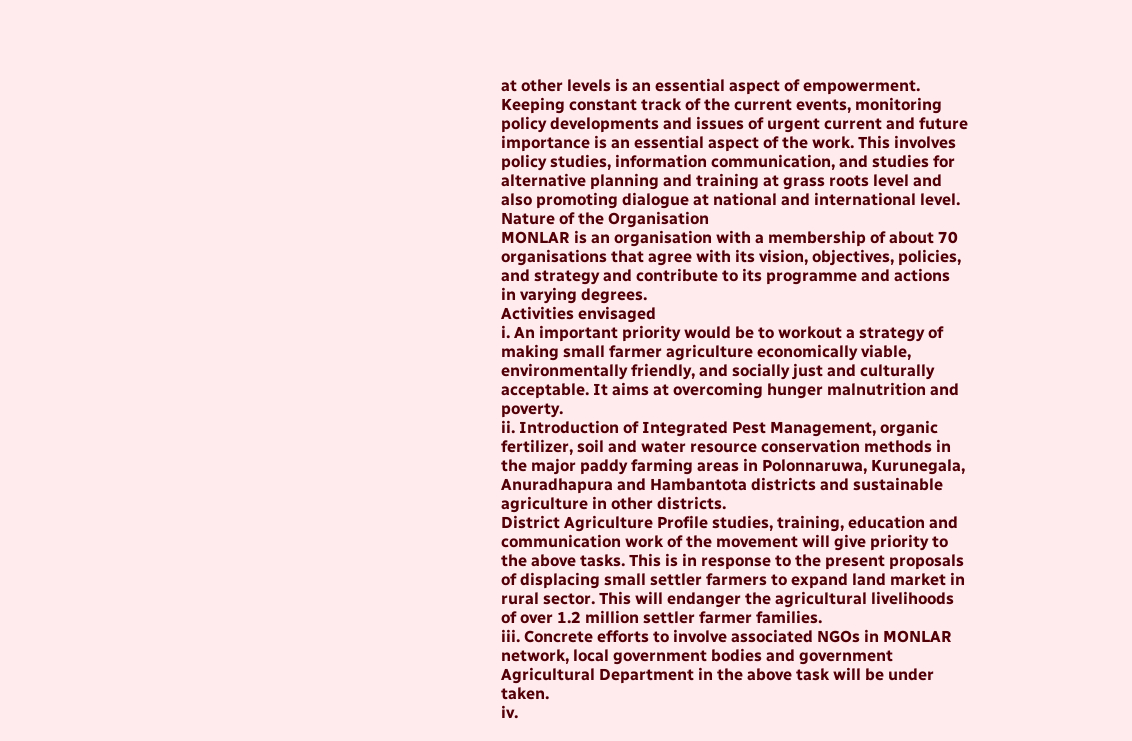at other levels is an essential aspect of empowerment.
Keeping constant track of the current events, monitoring policy developments and issues of urgent current and future importance is an essential aspect of the work. This involves policy studies, information communication, and studies for alternative planning and training at grass roots level and also promoting dialogue at national and international level.
Nature of the Organisation
MONLAR is an organisation with a membership of about 70 organisations that agree with its vision, objectives, policies, and strategy and contribute to its programme and actions in varying degrees.
Activities envisaged
i. An important priority would be to workout a strategy of making small farmer agriculture economically viable, environmentally friendly, and socially just and culturally acceptable. It aims at overcoming hunger malnutrition and poverty.
ii. Introduction of Integrated Pest Management, organic fertilizer, soil and water resource conservation methods in the major paddy farming areas in Polonnaruwa, Kurunegala, Anuradhapura and Hambantota districts and sustainable agriculture in other districts.
District Agriculture Profile studies, training, education and communication work of the movement will give priority to the above tasks. This is in response to the present proposals of displacing small settler farmers to expand land market in rural sector. This will endanger the agricultural livelihoods of over 1.2 million settler farmer families.
iii. Concrete efforts to involve associated NGOs in MONLAR network, local government bodies and government Agricultural Department in the above task will be under taken.
iv.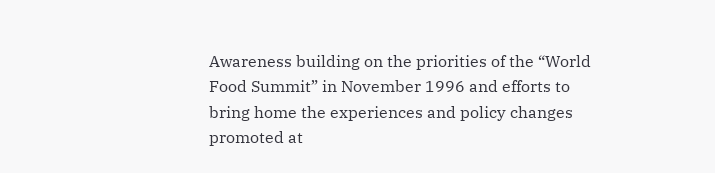Awareness building on the priorities of the “World Food Summit” in November 1996 and efforts to bring home the experiences and policy changes promoted at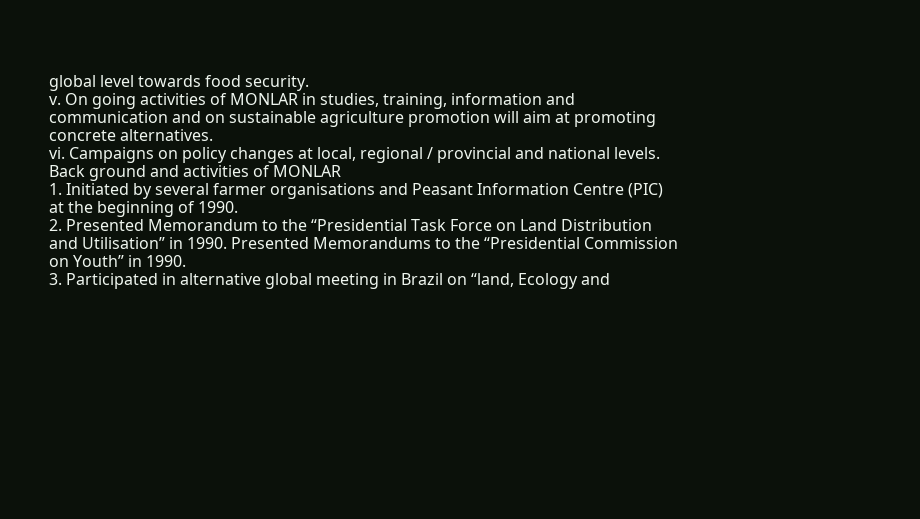global level towards food security.
v. On going activities of MONLAR in studies, training, information and communication and on sustainable agriculture promotion will aim at promoting concrete alternatives.
vi. Campaigns on policy changes at local, regional / provincial and national levels.
Back ground and activities of MONLAR
1. Initiated by several farmer organisations and Peasant Information Centre (PIC) at the beginning of 1990.
2. Presented Memorandum to the “Presidential Task Force on Land Distribution and Utilisation” in 1990. Presented Memorandums to the “Presidential Commission on Youth” in 1990.
3. Participated in alternative global meeting in Brazil on “land, Ecology and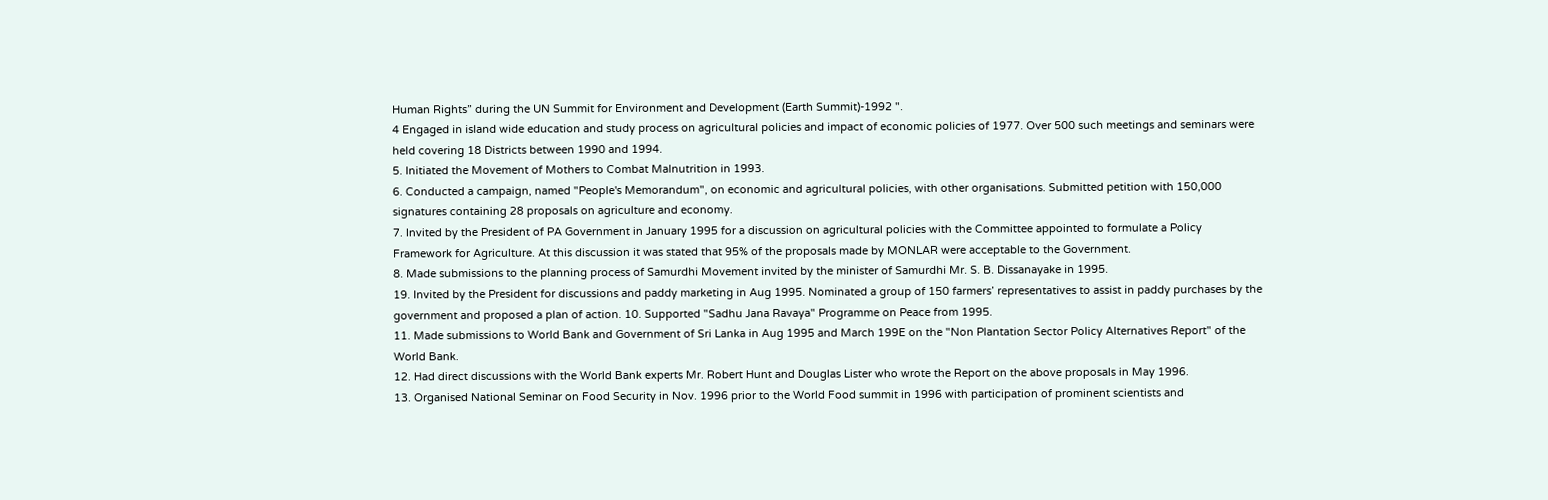Human Rights” during the UN Summit for Environment and Development (Earth Summit)-1992 ".
4 Engaged in island wide education and study process on agricultural policies and impact of economic policies of 1977. Over 500 such meetings and seminars were held covering 18 Districts between 1990 and 1994.
5. Initiated the Movement of Mothers to Combat Malnutrition in 1993.
6. Conducted a campaign, named "People's Memorandum", on economic and agricultural policies, with other organisations. Submitted petition with 150,000 signatures containing 28 proposals on agriculture and economy.
7. Invited by the President of PA Government in January 1995 for a discussion on agricultural policies with the Committee appointed to formulate a Policy Framework for Agriculture. At this discussion it was stated that 95% of the proposals made by MONLAR were acceptable to the Government.
8. Made submissions to the planning process of Samurdhi Movement invited by the minister of Samurdhi Mr. S. B. Dissanayake in 1995.
19. Invited by the President for discussions and paddy marketing in Aug 1995. Nominated a group of 150 farmers’ representatives to assist in paddy purchases by the government and proposed a plan of action. 10. Supported "Sadhu Jana Ravaya" Programme on Peace from 1995.
11. Made submissions to World Bank and Government of Sri Lanka in Aug 1995 and March 199E on the "Non Plantation Sector Policy Alternatives Report" of the World Bank.
12. Had direct discussions with the World Bank experts Mr. Robert Hunt and Douglas Lister who wrote the Report on the above proposals in May 1996.
13. Organised National Seminar on Food Security in Nov. 1996 prior to the World Food summit in 1996 with participation of prominent scientists and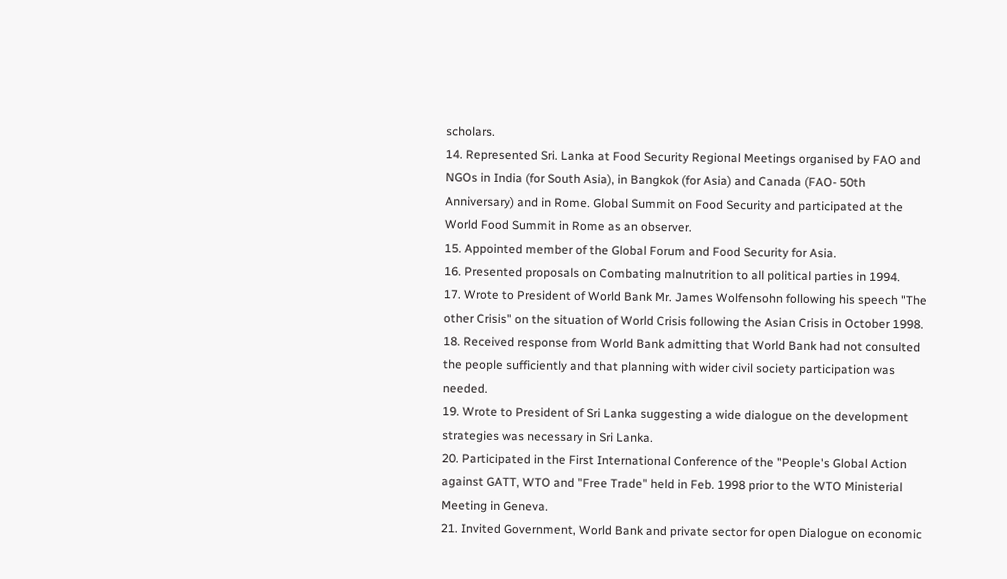scholars.
14. Represented Sri. Lanka at Food Security Regional Meetings organised by FAO and NGOs in India (for South Asia), in Bangkok (for Asia) and Canada (FAO- 50th Anniversary) and in Rome. Global Summit on Food Security and participated at the World Food Summit in Rome as an observer.
15. Appointed member of the Global Forum and Food Security for Asia.
16. Presented proposals on Combating malnutrition to all political parties in 1994.
17. Wrote to President of World Bank Mr. James Wolfensohn following his speech "The other Crisis" on the situation of World Crisis following the Asian Crisis in October 1998.
18. Received response from World Bank admitting that World Bank had not consulted the people sufficiently and that planning with wider civil society participation was needed.
19. Wrote to President of Sri Lanka suggesting a wide dialogue on the development strategies was necessary in Sri Lanka.
20. Participated in the First International Conference of the "People's Global Action against GATT, WTO and "Free Trade" held in Feb. 1998 prior to the WTO Ministerial Meeting in Geneva.
21. Invited Government, World Bank and private sector for open Dialogue on economic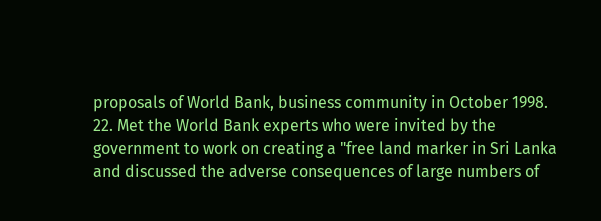proposals of World Bank, business community in October 1998.
22. Met the World Bank experts who were invited by the government to work on creating a "free land marker in Sri Lanka and discussed the adverse consequences of large numbers of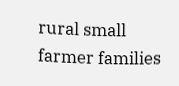rural small farmer families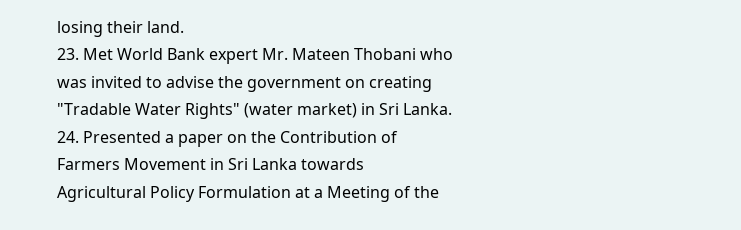losing their land.
23. Met World Bank expert Mr. Mateen Thobani who was invited to advise the government on creating "Tradable Water Rights" (water market) in Sri Lanka.
24. Presented a paper on the Contribution of Farmers Movement in Sri Lanka towards Agricultural Policy Formulation at a Meeting of the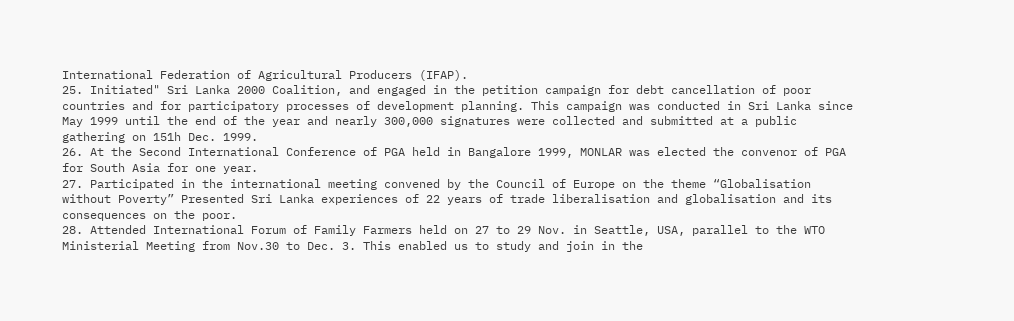International Federation of Agricultural Producers (IFAP).
25. Initiated" Sri Lanka 2000 Coalition, and engaged in the petition campaign for debt cancellation of poor countries and for participatory processes of development planning. This campaign was conducted in Sri Lanka since May 1999 until the end of the year and nearly 300,000 signatures were collected and submitted at a public gathering on 151h Dec. 1999.
26. At the Second International Conference of PGA held in Bangalore 1999, MONLAR was elected the convenor of PGA for South Asia for one year.
27. Participated in the international meeting convened by the Council of Europe on the theme “Globalisation without Poverty” Presented Sri Lanka experiences of 22 years of trade liberalisation and globalisation and its consequences on the poor.
28. Attended International Forum of Family Farmers held on 27 to 29 Nov. in Seattle, USA, parallel to the WTO Ministerial Meeting from Nov.30 to Dec. 3. This enabled us to study and join in the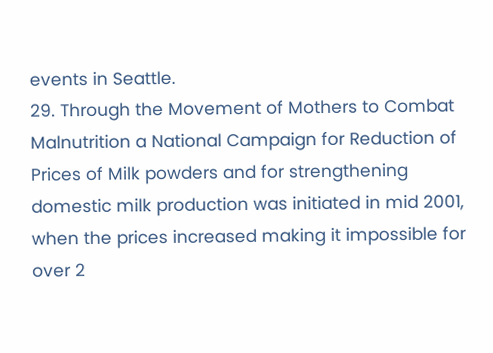events in Seattle.
29. Through the Movement of Mothers to Combat Malnutrition a National Campaign for Reduction of Prices of Milk powders and for strengthening domestic milk production was initiated in mid 2001, when the prices increased making it impossible for over 2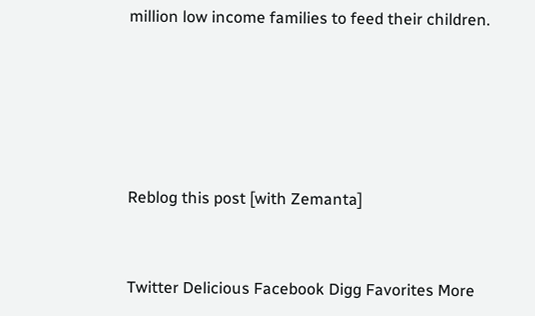million low income families to feed their children.





Reblog this post [with Zemanta]


Twitter Delicious Facebook Digg Favorites More